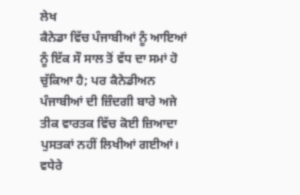ਲੇਖ
ਕੈਨੇਡਾ ਵਿੱਚ ਪੰਜਾਬੀਆਂ ਨੂੰ ਆਇਆਂ ਨੂੰ ਇੱਕ ਸੌ ਸਾਲ ਤੋਂ ਵੱਧ ਦਾ ਸਮਾਂ ਹੋ ਚੁੱਕਿਆ ਹੈ; ਪਰ ਕੈਨੇਡੀਅਨ ਪੰਜਾਬੀਆਂ ਦੀ ਜ਼ਿੰਦਗੀ ਬਾਰੇ ਅਜੇ ਤੀਕ ਵਾਰਤਕ ਵਿੱਚ ਕੋਈ ਜ਼ਿਆਦਾ ਪੁਸਤਕਾਂ ਨਹੀਂ ਲਿਖੀਆਂ ਗਈਆਂ। ਵਧੇਰੇ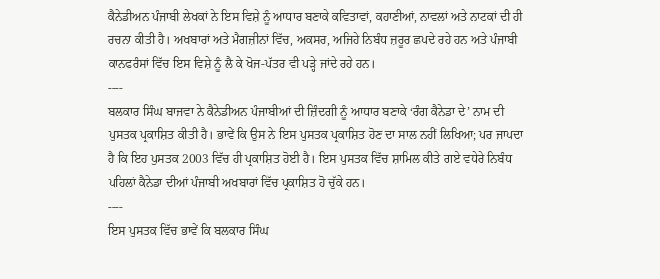ਕੈਨੇਡੀਅਨ ਪੰਜਾਬੀ ਲੇਖਕਾਂ ਨੇ ਇਸ ਵਿਸ਼ੇ ਨੂੰ ਆਧਾਰ ਬਣਾਕੇ ਕਵਿਤਾਵਾਂ, ਕਹਾਣੀਆਂ, ਨਾਵਲਾਂ ਅਤੇ ਨਾਟਕਾਂ ਦੀ ਹੀ ਰਚਨਾ ਕੀਤੀ ਹੈ। ਅਖਬਾਰਾਂ ਅਤੇ ਮੈਗਜ਼ੀਨਾਂ ਵਿੱਚ, ਅਕਸਰ, ਅਜਿਹੇ ਨਿਬੰਧ ਜ਼ਰੂਰ ਛਪਦੇ ਰਹੇ ਹਨ ਅਤੇ ਪੰਜਾਬੀ ਕਾਨਫਰੰਸਾਂ ਵਿੱਚ ਇਸ ਵਿਸ਼ੇ ਨੂੰ ਲੈ ਕੇ ਖੋਜ-ਪੱਤਰ ਵੀ ਪੜ੍ਹੇ ਜਾਂਦੇ ਰਹੇ ਹਨ।
----
ਬਲਕਾਰ ਸਿੰਘ ਬਾਜਵਾ ਨੇ ਕੈਨੇਡੀਅਨ ਪੰਜਾਬੀਆਂ ਦੀ ਜ਼ਿੰਦਗੀ ਨੂੰ ਆਧਾਰ ਬਣਾਕੇ ‘ਰੰਗ ਕੈਨੇਡਾ ਦੇ’ ਨਾਮ ਦੀ ਪੁਸਤਕ ਪ੍ਰਕਾਸ਼ਿਤ ਕੀਤੀ ਹੈ। ਭਾਵੇਂ ਕਿ ਉਸ ਨੇ ਇਸ ਪੁਸਤਕ ਪ੍ਰਕਾਸ਼ਿਤ ਹੋਣ ਦਾ ਸਾਲ ਨਹੀਂ ਲਿਖਿਆ; ਪਰ ਜਾਪਦਾ ਹੈ ਕਿ ਇਹ ਪੁਸਤਕ 2003 ਵਿੱਚ ਹੀ ਪ੍ਰਕਾਸ਼ਿਤ ਹੋਈ ਹੈ। ਇਸ ਪੁਸਤਕ ਵਿੱਚ ਸ਼ਾਮਿਲ ਕੀਤੇ ਗਏ ਵਧੇਰੇ ਨਿਬੰਧ ਪਹਿਲਾਂ ਕੈਨੇਡਾ ਦੀਆਂ ਪੰਜਾਬੀ ਅਖਬਾਰਾਂ ਵਿੱਚ ਪ੍ਰਕਾਸ਼ਿਤ ਹੋ ਚੁੱਕੇ ਹਨ।
----
ਇਸ ਪੁਸਤਕ ਵਿੱਚ ਭਾਵੇਂ ਕਿ ਬਲਕਾਰ ਸਿੰਘ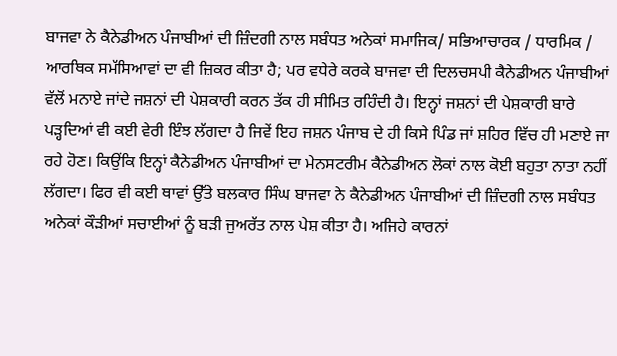ਬਾਜਵਾ ਨੇ ਕੈਨੇਡੀਅਨ ਪੰਜਾਬੀਆਂ ਦੀ ਜ਼ਿੰਦਗੀ ਨਾਲ ਸਬੰਧਤ ਅਨੇਕਾਂ ਸਮਾਜਿਕ/ ਸਭਿਆਚਾਰਕ / ਧਾਰਮਿਕ / ਆਰਥਿਕ ਸਮੱਸਿਆਵਾਂ ਦਾ ਵੀ ਜ਼ਿਕਰ ਕੀਤਾ ਹੈ; ਪਰ ਵਧੇਰੇ ਕਰਕੇ ਬਾਜਵਾ ਦੀ ਦਿਲਚਸਪੀ ਕੈਨੇਡੀਅਨ ਪੰਜਾਬੀਆਂ ਵੱਲੋਂ ਮਨਾਏ ਜਾਂਦੇ ਜਸ਼ਨਾਂ ਦੀ ਪੇਸ਼ਕਾਰੀ ਕਰਨ ਤੱਕ ਹੀ ਸੀਮਿਤ ਰਹਿੰਦੀ ਹੈ। ਇਨ੍ਹਾਂ ਜਸ਼ਨਾਂ ਦੀ ਪੇਸ਼ਕਾਰੀ ਬਾਰੇ ਪੜ੍ਹਦਿਆਂ ਵੀ ਕਈ ਵੇਰੀ ਇੰਝ ਲੱਗਦਾ ਹੈ ਜਿਵੇਂ ਇਹ ਜਸ਼ਨ ਪੰਜਾਬ ਦੇ ਹੀ ਕਿਸੇ ਪਿੰਡ ਜਾਂ ਸ਼ਹਿਰ ਵਿੱਚ ਹੀ ਮਣਾਏ ਜਾ ਰਹੇ ਹੋਣ। ਕਿਉਂਕਿ ਇਨ੍ਹਾਂ ਕੈਨੇਡੀਅਨ ਪੰਜਾਬੀਆਂ ਦਾ ਮੇਨਸਟਰੀਮ ਕੈਨੇਡੀਅਨ ਲੋਕਾਂ ਨਾਲ ਕੋਈ ਬਹੁਤਾ ਨਾਤਾ ਨਹੀਂ ਲੱਗਦਾ। ਫਿਰ ਵੀ ਕਈ ਥਾਵਾਂ ਉੱਤੇ ਬਲਕਾਰ ਸਿੰਘ ਬਾਜਵਾ ਨੇ ਕੈਨੇਡੀਅਨ ਪੰਜਾਬੀਆਂ ਦੀ ਜ਼ਿੰਦਗੀ ਨਾਲ ਸਬੰਧਤ ਅਨੇਕਾਂ ਕੌੜੀਆਂ ਸਚਾਈਆਂ ਨੂੰ ਬੜੀ ਜੁਅਰੱਤ ਨਾਲ ਪੇਸ਼ ਕੀਤਾ ਹੈ। ਅਜਿਹੇ ਕਾਰਨਾਂ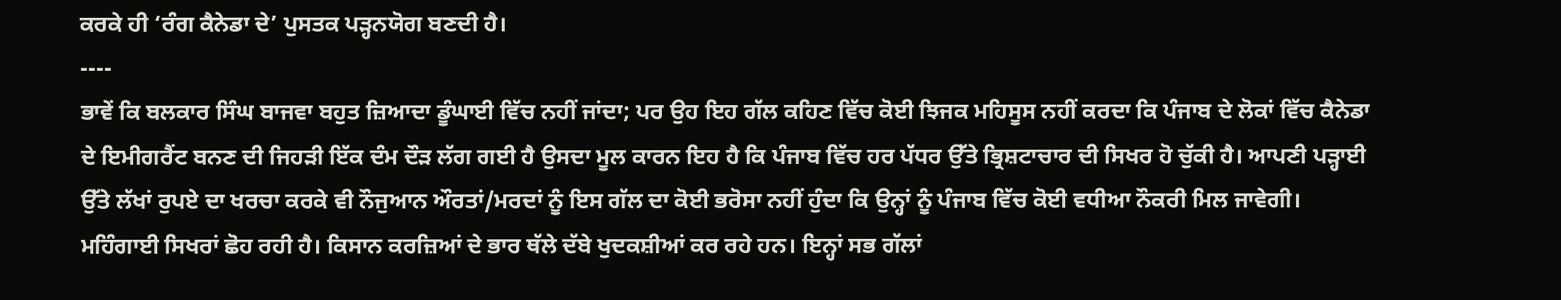ਕਰਕੇ ਹੀ ‘ਰੰਗ ਕੈਨੇਡਾ ਦੇ’ ਪੁਸਤਕ ਪੜ੍ਹਨਯੋਗ ਬਣਦੀ ਹੈ।
----
ਭਾਵੇਂ ਕਿ ਬਲਕਾਰ ਸਿੰਘ ਬਾਜਵਾ ਬਹੁਤ ਜ਼ਿਆਦਾ ਡੂੰਘਾਈ ਵਿੱਚ ਨਹੀਂ ਜਾਂਦਾ; ਪਰ ਉਹ ਇਹ ਗੱਲ ਕਹਿਣ ਵਿੱਚ ਕੋਈ ਝਿਜਕ ਮਹਿਸੂਸ ਨਹੀਂ ਕਰਦਾ ਕਿ ਪੰਜਾਬ ਦੇ ਲੋਕਾਂ ਵਿੱਚ ਕੈਨੇਡਾ ਦੇ ਇਮੀਗਰੈਂਟ ਬਨਣ ਦੀ ਜਿਹੜੀ ਇੱਕ ਦੰਮ ਦੌੜ ਲੱਗ ਗਈ ਹੈ ਉਸਦਾ ਮੂਲ ਕਾਰਨ ਇਹ ਹੈ ਕਿ ਪੰਜਾਬ ਵਿੱਚ ਹਰ ਪੱਧਰ ਉੱਤੇ ਭ੍ਰਿਸ਼ਟਾਚਾਰ ਦੀ ਸਿਖਰ ਹੋ ਚੁੱਕੀ ਹੈ। ਆਪਣੀ ਪੜ੍ਹਾਈ ਉੱਤੇ ਲੱਖਾਂ ਰੁਪਏ ਦਾ ਖਰਚਾ ਕਰਕੇ ਵੀ ਨੌਜੁਆਨ ਔਰਤਾਂ/ਮਰਦਾਂ ਨੂੰ ਇਸ ਗੱਲ ਦਾ ਕੋਈ ਭਰੋਸਾ ਨਹੀਂ ਹੁੰਦਾ ਕਿ ਉਨ੍ਹਾਂ ਨੂੰ ਪੰਜਾਬ ਵਿੱਚ ਕੋਈ ਵਧੀਆ ਨੌਕਰੀ ਮਿਲ ਜਾਵੇਗੀ। ਮਹਿੰਗਾਈ ਸਿਖਰਾਂ ਛੋਹ ਰਹੀ ਹੈ। ਕਿਸਾਨ ਕਰਜ਼ਿਆਂ ਦੇ ਭਾਰ ਥੱਲੇ ਦੱਬੇ ਖੁਦਕਸ਼ੀਆਂ ਕਰ ਰਹੇ ਹਨ। ਇਨ੍ਹਾਂ ਸਭ ਗੱਲਾਂ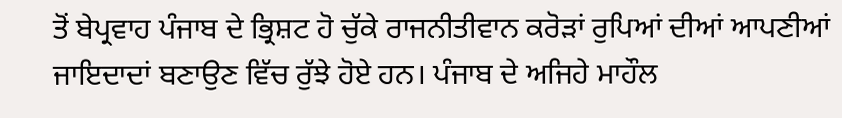ਤੋਂ ਬੇਪ੍ਰਵਾਹ ਪੰਜਾਬ ਦੇ ਭ੍ਰਿਸ਼ਟ ਹੋ ਚੁੱਕੇ ਰਾਜਨੀਤੀਵਾਨ ਕਰੋੜਾਂ ਰੁਪਿਆਂ ਦੀਆਂ ਆਪਣੀਆਂ ਜਾਇਦਾਦਾਂ ਬਣਾਉਣ ਵਿੱਚ ਰੁੱਝੇ ਹੋਏ ਹਨ। ਪੰਜਾਬ ਦੇ ਅਜਿਹੇ ਮਾਹੌਲ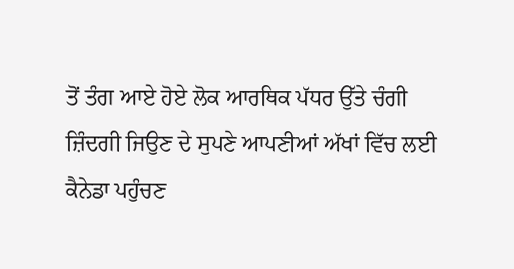ਤੋਂ ਤੰਗ ਆਏ ਹੋਏ ਲੋਕ ਆਰਥਿਕ ਪੱਧਰ ਉੱਤੇ ਚੰਗੀ ਜ਼ਿੰਦਗੀ ਜਿਉਣ ਦੇ ਸੁਪਣੇ ਆਪਣੀਆਂ ਅੱਖਾਂ ਵਿੱਚ ਲਈ ਕੈਨੇਡਾ ਪਹੁੰਚਣ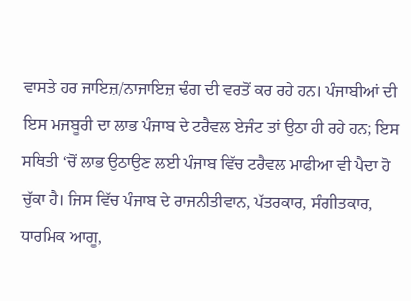ਵਾਸਤੇ ਹਰ ਜਾਇਜ਼/ਨਾਜਾਇਜ਼ ਢੰਗ ਦੀ ਵਰਤੋਂ ਕਰ ਰਹੇ ਹਨ। ਪੰਜਾਬੀਆਂ ਦੀ ਇਸ ਮਜਬੂਰੀ ਦਾ ਲਾਭ ਪੰਜਾਬ ਦੇ ਟਰੈਵਲ ਏਜੰਟ ਤਾਂ ਉਠਾ ਹੀ ਰਹੇ ਹਨ; ਇਸ ਸਥਿਤੀ ‘ਚੋਂ ਲਾਭ ਉਠਾਉਣ ਲਈ ਪੰਜਾਬ ਵਿੱਚ ਟਰੈਵਲ ਮਾਫੀਆ ਵੀ ਪੈਦਾ ਹੋ ਚੁੱਕਾ ਹੈ। ਜਿਸ ਵਿੱਚ ਪੰਜਾਬ ਦੇ ਰਾਜਨੀਤੀਵਾਨ, ਪੱਤਰਕਾਰ, ਸੰਗੀਤਕਾਰ, ਧਾਰਮਿਕ ਆਗੂ,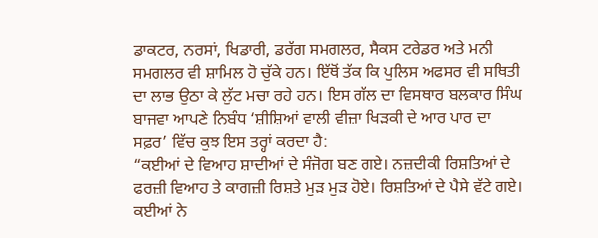ਡਾਕਟਰ, ਨਰਸਾਂ, ਖਿਡਾਰੀ, ਡਰੱਗ ਸਮਗਲਰ, ਸੈਕਸ ਟਰੇਡਰ ਅਤੇ ਮਨੀ ਸਮਗਲਰ ਵੀ ਸ਼ਾਮਿਲ ਹੋ ਚੁੱਕੇ ਹਨ। ਇੱਥੋਂ ਤੱਕ ਕਿ ਪੁਲਿਸ ਅਫਸਰ ਵੀ ਸਥਿਤੀ ਦਾ ਲਾਭ ਉਠਾ ਕੇ ਲੁੱਟ ਮਚਾ ਰਹੇ ਹਨ। ਇਸ ਗੱਲ ਦਾ ਵਿਸਥਾਰ ਬਲਕਾਰ ਸਿੰਘ ਬਾਜਵਾ ਆਪਣੇ ਨਿਬੰਧ ‘ਸ਼ੀਸ਼ਿਆਂ ਵਾਲੀ ਵੀਜ਼ਾ ਖਿੜਕੀ ਦੇ ਆਰ ਪਾਰ ਦਾ ਸਫ਼ਰ’ ਵਿੱਚ ਕੁਝ ਇਸ ਤਰ੍ਹਾਂ ਕਰਦਾ ਹੈ:
“ਕਈਆਂ ਦੇ ਵਿਆਹ ਸ਼ਾਦੀਆਂ ਦੇ ਸੰਜੋਗ ਬਣ ਗਏ। ਨਜ਼ਦੀਕੀ ਰਿਸ਼ਤਿਆਂ ਦੇ ਫਰਜ਼ੀ ਵਿਆਹ ਤੇ ਕਾਗਜ਼ੀ ਰਿਸ਼ਤੇ ਮੁੜ ਮੁੜ ਹੋਏ। ਰਿਸ਼ਤਿਆਂ ਦੇ ਪੈਸੇ ਵੱਟੇ ਗਏ। ਕਈਆਂ ਨੇ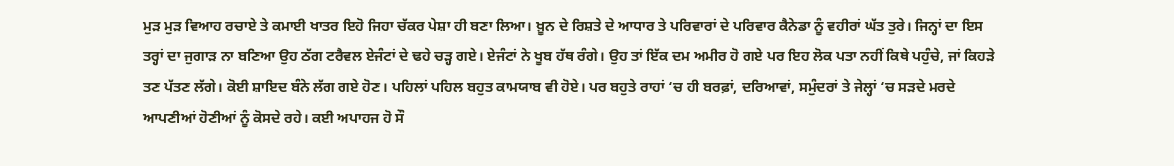ਮੁੜ ਮੁੜ ਵਿਆਹ ਰਚਾਏ ਤੇ ਕਮਾਈ ਖਾਤਰ ਇਹੋ ਜਿਹਾ ਚੱਕਰ ਪੇਸ਼ਾ ਹੀ ਬਣਾ ਲਿਆ। ਖ਼ੂਨ ਦੇ ਰਿਸ਼ਤੇ ਦੇ ਆਧਾਰ ਤੇ ਪਰਿਵਾਰਾਂ ਦੇ ਪਰਿਵਾਰ ਕੈਨੇਡਾ ਨੂੰ ਵਹੀਰਾਂ ਘੱਤ ਤੁਰੇ। ਜਿਨ੍ਹਾਂ ਦਾ ਇਸ ਤਰ੍ਹਾਂ ਦਾ ਜੁਗਾੜ ਨਾ ਬਣਿਆ ਉਹ ਠੱਗ ਟਰੈਵਲ ਏਜੰਟਾਂ ਦੇ ਢਹੇ ਚੜ੍ਹ ਗਏ। ਏਜੰਟਾਂ ਨੇ ਖੂਬ ਹੱਥ ਰੰਗੇ। ਉਹ ਤਾਂ ਇੱਕ ਦਮ ਅਮੀਰ ਹੋ ਗਏ ਪਰ ਇਹ ਲੋਕ ਪਤਾ ਨਹੀਂ ਕਿਥੇ ਪਹੁੰਚੇ, ਜਾਂ ਕਿਹੜੇ ਤਣ ਪੱਤਣ ਲੱਗੇ। ਕੋਈ ਸ਼ਾਇਦ ਬੰਨੇ ਲੱਗ ਗਏ ਹੋਣ। ਪਹਿਲਾਂ ਪਹਿਲ ਬਹੁਤ ਕਾਮਯਾਬ ਵੀ ਹੋਏ। ਪਰ ਬਹੁਤੇ ਰਾਹਾਂ ‘ਚ ਹੀ ਬਰਫ਼ਾਂ, ਦਰਿਆਵਾਂ, ਸਮੁੰਦਰਾਂ ਤੇ ਜੇਲ੍ਹਾਂ ‘ਚ ਸੜਦੇ ਮਰਦੇ ਆਪਣੀਆਂ ਹੋਣੀਆਂ ਨੂੰ ਕੋਸਦੇ ਰਹੇ। ਕਈ ਅਪਾਹਜ ਹੋ ਸੌ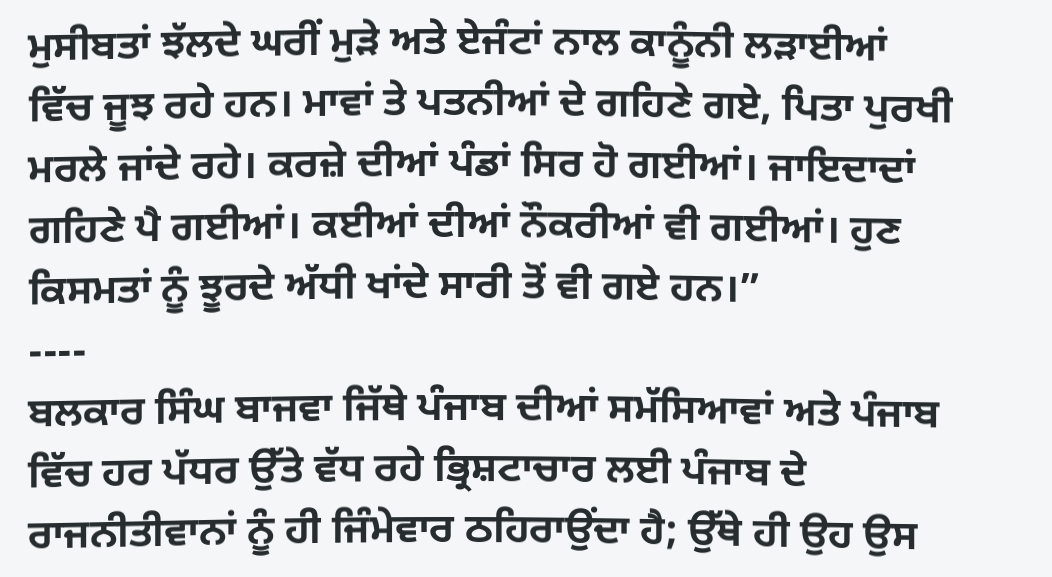ਮੁਸੀਬਤਾਂ ਝੱਲਦੇ ਘਰੀਂ ਮੁੜੇ ਅਤੇ ਏਜੰਟਾਂ ਨਾਲ ਕਾਨੂੰਨੀ ਲੜਾਈਆਂ ਵਿੱਚ ਜੂਝ ਰਹੇ ਹਨ। ਮਾਵਾਂ ਤੇ ਪਤਨੀਆਂ ਦੇ ਗਹਿਣੇ ਗਏ, ਪਿਤਾ ਪੁਰਖੀ ਮਰਲੇ ਜਾਂਦੇ ਰਹੇ। ਕਰਜ਼ੇ ਦੀਆਂ ਪੰਡਾਂ ਸਿਰ ਹੋ ਗਈਆਂ। ਜਾਇਦਾਦਾਂ ਗਹਿਣੇ ਪੈ ਗਈਆਂ। ਕਈਆਂ ਦੀਆਂ ਨੌਕਰੀਆਂ ਵੀ ਗਈਆਂ। ਹੁਣ ਕਿਸਮਤਾਂ ਨੂੰ ਝੂਰਦੇ ਅੱਧੀ ਖਾਂਦੇ ਸਾਰੀ ਤੋਂ ਵੀ ਗਏ ਹਨ।”
----
ਬਲਕਾਰ ਸਿੰਘ ਬਾਜਵਾ ਜਿੱਥੇ ਪੰਜਾਬ ਦੀਆਂ ਸਮੱਸਿਆਵਾਂ ਅਤੇ ਪੰਜਾਬ ਵਿੱਚ ਹਰ ਪੱਧਰ ਉੱਤੇ ਵੱਧ ਰਹੇ ਭ੍ਰਿਸ਼ਟਾਚਾਰ ਲਈ ਪੰਜਾਬ ਦੇ ਰਾਜਨੀਤੀਵਾਨਾਂ ਨੂੰ ਹੀ ਜਿੰਮੇਵਾਰ ਠਹਿਰਾਉਂਦਾ ਹੈ; ਉੱਥੇ ਹੀ ਉਹ ਉਸ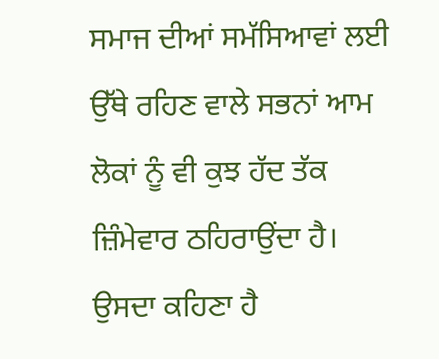ਸਮਾਜ ਦੀਆਂ ਸਮੱਸਿਆਵਾਂ ਲਈ ਉੱਥੇ ਰਹਿਣ ਵਾਲੇ ਸਭਨਾਂ ਆਮ ਲੋਕਾਂ ਨੂੰ ਵੀ ਕੁਝ ਹੱਦ ਤੱਕ ਜ਼ਿੰਮੇਵਾਰ ਠਹਿਰਾਉਂਦਾ ਹੈ। ਉਸਦਾ ਕਹਿਣਾ ਹੈ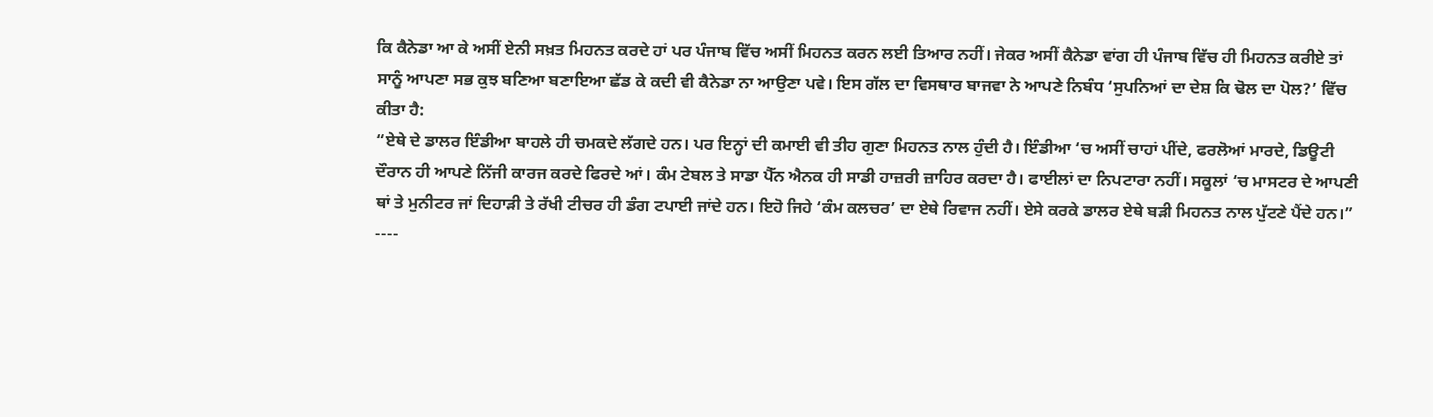ਕਿ ਕੈਨੇਡਾ ਆ ਕੇ ਅਸੀਂ ਏਨੀ ਸਖ਼ਤ ਮਿਹਨਤ ਕਰਦੇ ਹਾਂ ਪਰ ਪੰਜਾਬ ਵਿੱਚ ਅਸੀਂ ਮਿਹਨਤ ਕਰਨ ਲਈ ਤਿਆਰ ਨਹੀਂ। ਜੇਕਰ ਅਸੀਂ ਕੈਨੇਡਾ ਵਾਂਗ ਹੀ ਪੰਜਾਬ ਵਿੱਚ ਹੀ ਮਿਹਨਤ ਕਰੀਏ ਤਾਂ ਸਾਨੂੰ ਆਪਣਾ ਸਭ ਕੁਝ ਬਣਿਆ ਬਣਾਇਆ ਛੱਡ ਕੇ ਕਦੀ ਵੀ ਕੈਨੇਡਾ ਨਾ ਆਉਣਾ ਪਵੇ। ਇਸ ਗੱਲ ਦਾ ਵਿਸਥਾਰ ਬਾਜਵਾ ਨੇ ਆਪਣੇ ਨਿਬੰਧ ‘ਸੁਪਨਿਆਂ ਦਾ ਦੇਸ਼ ਕਿ ਢੋਲ ਦਾ ਪੋਲ?’ ਵਿੱਚ ਕੀਤਾ ਹੈ:
“ਏਥੇ ਦੇ ਡਾਲਰ ਇੰਡੀਆ ਬਾਹਲੇ ਹੀ ਚਮਕਦੇ ਲੱਗਦੇ ਹਨ। ਪਰ ਇਨ੍ਹਾਂ ਦੀ ਕਮਾਈ ਵੀ ਤੀਹ ਗੁਣਾ ਮਿਹਨਤ ਨਾਲ ਹੁੰਦੀ ਹੈ। ਇੰਡੀਆ ‘ਚ ਅਸੀਂ ਚਾਹਾਂ ਪੀਂਦੇ, ਫਰਲੋਆਂ ਮਾਰਦੇ, ਡਿਊਟੀ ਦੌਰਾਨ ਹੀ ਆਪਣੇ ਨਿੱਜੀ ਕਾਰਜ ਕਰਦੇ ਫਿਰਦੇ ਆਂ। ਕੰਮ ਟੇਬਲ ਤੇ ਸਾਡਾ ਪੈੱਨ ਐਨਕ ਹੀ ਸਾਡੀ ਹਾਜ਼ਰੀ ਜ਼ਾਹਿਰ ਕਰਦਾ ਹੈ। ਫਾਈਲਾਂ ਦਾ ਨਿਪਟਾਰਾ ਨਹੀਂ। ਸਕੂਲਾਂ ‘ਚ ਮਾਸਟਰ ਦੇ ਆਪਣੀ ਥਾਂ ਤੇ ਮੁਨੀਟਰ ਜਾਂ ਦਿਹਾੜੀ ਤੇ ਰੱਖੀ ਟੀਚਰ ਹੀ ਡੰਗ ਟਪਾਈ ਜਾਂਦੇ ਹਨ। ਇਹੋ ਜਿਹੇ ‘ਕੰਮ ਕਲਚਰ’ ਦਾ ਏਥੇ ਰਿਵਾਜ ਨਹੀਂ। ਏਸੇ ਕਰਕੇ ਡਾਲਰ ਏਥੇ ਬੜੀ ਮਿਹਨਤ ਨਾਲ ਪੁੱਟਣੇ ਪੈਂਦੇ ਹਨ।”
----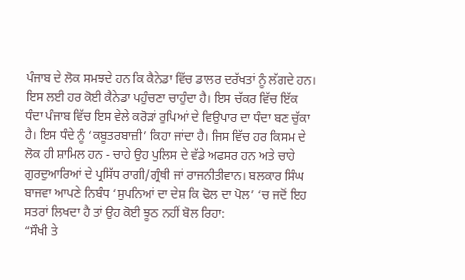ਪੰਜਾਬ ਦੇ ਲੋਕ ਸਮਝਦੇ ਹਨ ਕਿ ਕੈਨੇਡਾ ਵਿੱਚ ਡਾਲਰ ਦਰੱਖਤਾਂ ਨੂੰ ਲੱਗਦੇ ਹਨ। ਇਸ ਲਈ ਹਰ ਕੋਈ ਕੈਨੇਡਾ ਪਹੁੰਚਣਾ ਚਾਹੁੰਦਾ ਹੈ। ਇਸ ਚੱਕਰ ਵਿੱਚ ਇੱਕ ਧੰਦਾ ਪੰਜਾਬ ਵਿੱਚ ਇਸ ਵੇਲੇ ਕਰੋੜਾਂ ਰੁਪਿਆਂ ਦੇ ਵਿਉਪਾਰ ਦਾ ਧੰਦਾ ਬਣ ਚੁੱਕਾ ਹੈ। ਇਸ ਧੰਦੇ ਨੂੰ ‘ਕਬੂਤਰਬਾਜ਼ੀ’ ਕਿਹਾ ਜਾਂਦਾ ਹੈ। ਜਿਸ ਵਿੱਚ ਹਰ ਕਿਸਮ ਦੇ ਲੋਕ ਹੀ ਸ਼ਾਮਿਲ ਹਨ - ਚਾਹੇ ਉਹ ਪੁਲਿਸ ਦੇ ਵੱਡੇ ਅਫਸਰ ਹਨ ਅਤੇ ਚਾਹੇ ਗੁਰਦੁਆਰਿਆਂ ਦੇ ਪ੍ਰਸਿੱਧ ਰਾਗੀ/ਗ੍ਰੰਥੀ ਜਾਂ ਰਾਜਨੀਤੀਵਾਨ। ਬਲਕਾਰ ਸਿੰਘ ਬਾਜਵਾ ਆਪਣੇ ਨਿਬੰਧ ‘ਸੁਪਨਿਆਂ ਦਾ ਦੇਸ਼ ਕਿ ਢੋਲ ਦਾ ਪੋਲ’ ‘ਚ ਜਦੋਂ ਇਹ ਸਤਰਾਂ ਲਿਖਦਾ ਹੈ ਤਾਂ ਉਹ ਕੋਈ ਝੂਠ ਨਹੀਂ ਬੋਲ ਰਿਹਾ:
“ਸੌਖੀ ਤੇ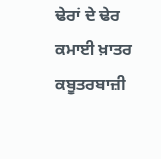ਢੇਰਾਂ ਦੇ ਢੇਰ ਕਮਾਈ ਖ਼ਾਤਰ ਕਬੂਤਰਬਾਜ਼ੀ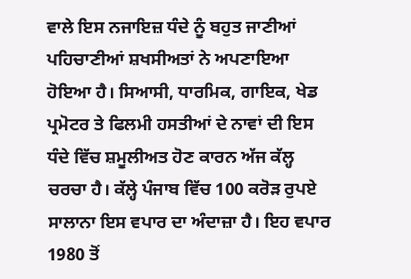ਵਾਲੇ ਇਸ ਨਜਾਇਜ਼ ਧੰਦੇ ਨੂੰ ਬਹੁਤ ਜਾਣੀਆਂ ਪਹਿਚਾਣੀਆਂ ਸ਼ਖਸੀਅਤਾਂ ਨੇ ਅਪਣਾਇਆ ਹੋਇਆ ਹੈ। ਸਿਆਸੀ, ਧਾਰਮਿਕ, ਗਾਇਕ, ਖੇਡ ਪ੍ਰਮੋਟਰ ਤੇ ਫਿਲਮੀ ਹਸਤੀਆਂ ਦੇ ਨਾਵਾਂ ਦੀ ਇਸ ਧੰਦੇ ਵਿੱਚ ਸ਼ਮੂਲੀਅਤ ਹੋਣ ਕਾਰਨ ਅੱਜ ਕੱਲ੍ਹ ਚਰਚਾ ਹੈ। ਕੱਲ੍ਹੇ ਪੰਜਾਬ ਵਿੱਚ 100 ਕਰੋੜ ਰੁਪਏ ਸਾਲਾਨਾ ਇਸ ਵਪਾਰ ਦਾ ਅੰਦਾਜ਼ਾ ਹੈ। ਇਹ ਵਪਾਰ 1980 ਤੋਂ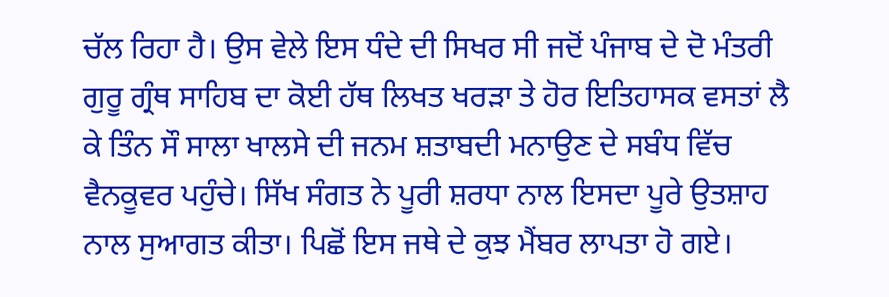ਚੱਲ ਰਿਹਾ ਹੈ। ਉਸ ਵੇਲੇ ਇਸ ਧੰਦੇ ਦੀ ਸਿਖਰ ਸੀ ਜਦੋਂ ਪੰਜਾਬ ਦੇ ਦੋ ਮੰਤਰੀ ਗੁਰੂ ਗ੍ਰੰਥ ਸਾਹਿਬ ਦਾ ਕੋਈ ਹੱਥ ਲਿਖਤ ਖਰੜਾ ਤੇ ਹੋਰ ਇਤਿਹਾਸਕ ਵਸਤਾਂ ਲੈ ਕੇ ਤਿੰਨ ਸੌ ਸਾਲਾ ਖਾਲਸੇ ਦੀ ਜਨਮ ਸ਼ਤਾਬਦੀ ਮਨਾਉਣ ਦੇ ਸਬੰਧ ਵਿੱਚ ਵੈਨਕੂਵਰ ਪਹੁੰਚੇ। ਸਿੱਖ ਸੰਗਤ ਨੇ ਪੂਰੀ ਸ਼ਰਧਾ ਨਾਲ ਇਸਦਾ ਪੂਰੇ ਉਤਸ਼ਾਹ ਨਾਲ ਸੁਆਗਤ ਕੀਤਾ। ਪਿਛੋਂ ਇਸ ਜਥੇ ਦੇ ਕੁਝ ਮੈਂਬਰ ਲਾਪਤਾ ਹੋ ਗਏ।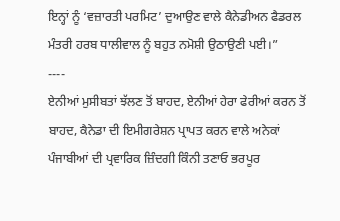ਇਨ੍ਹਾਂ ਨੂੰ ‘ਵਜ਼ਾਰਤੀ ਪਰਮਿਟ’ ਦੁਆਉਣ ਵਾਲੇ ਕੈਨੇਡੀਅਨ ਫੈਡਰਲ ਮੰਤਰੀ ਹਰਬ ਧਾਲੀਵਾਲ ਨੂੰ ਬਹੁਤ ਨਮੋਸ਼ੀ ਉਠਾਉਣੀ ਪਈ।”
----
ਏਨੀਆਂ ਮੁਸੀਬਤਾਂ ਝੱਲਣ ਤੋਂ ਬਾਹਦ, ਏਨੀਆਂ ਹੇਰਾ ਫੇਰੀਆਂ ਕਰਨ ਤੋਂ ਬਾਹਦ, ਕੈਨੇਡਾ ਦੀ ਇਮੀਗਰੇਸ਼ਨ ਪ੍ਰਾਪਤ ਕਰਨ ਵਾਲੇ ਅਨੇਕਾਂ ਪੰਜਾਬੀਆਂ ਦੀ ਪ੍ਰਵਾਰਿਕ ਜ਼ਿੰਦਗੀ ਕਿੰਨੀ ਤਣਾਓ ਭਰਪੂਰ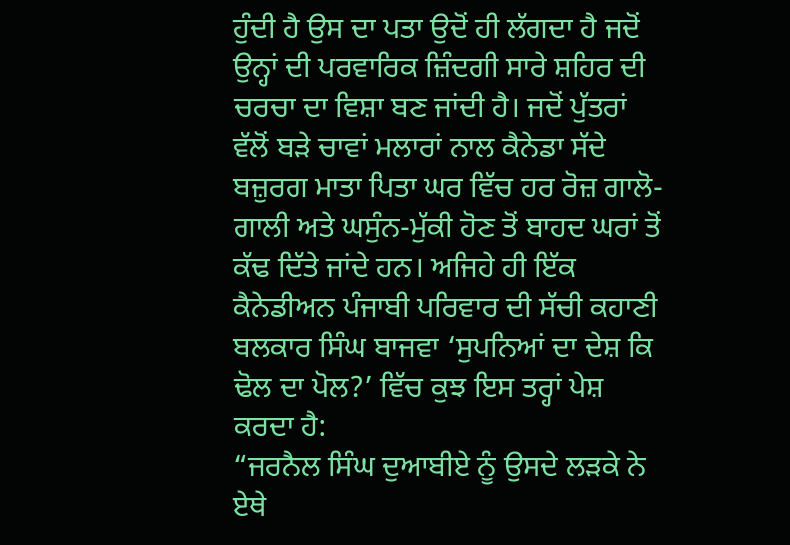ਹੁੰਦੀ ਹੈ ਉਸ ਦਾ ਪਤਾ ਉਦੋਂ ਹੀ ਲੱਗਦਾ ਹੈ ਜਦੋਂ ਉਨ੍ਹਾਂ ਦੀ ਪਰਵਾਰਿਕ ਜ਼ਿੰਦਗੀ ਸਾਰੇ ਸ਼ਹਿਰ ਦੀ ਚਰਚਾ ਦਾ ਵਿਸ਼ਾ ਬਣ ਜਾਂਦੀ ਹੈ। ਜਦੋਂ ਪੁੱਤਰਾਂ ਵੱਲੋਂ ਬੜੇ ਚਾਵਾਂ ਮਲਾਰਾਂ ਨਾਲ ਕੈਨੇਡਾ ਸੱਦੇ ਬਜ਼ੁਰਗ ਮਾਤਾ ਪਿਤਾ ਘਰ ਵਿੱਚ ਹਰ ਰੋਜ਼ ਗਾਲੋ-ਗਾਲੀ ਅਤੇ ਘਸੁੰਨ-ਮੁੱਕੀ ਹੋਣ ਤੋਂ ਬਾਹਦ ਘਰਾਂ ਤੋਂ ਕੱਢ ਦਿੱਤੇ ਜਾਂਦੇ ਹਨ। ਅਜਿਹੇ ਹੀ ਇੱਕ ਕੈਨੇਡੀਅਨ ਪੰਜਾਬੀ ਪਰਿਵਾਰ ਦੀ ਸੱਚੀ ਕਹਾਣੀ ਬਲਕਾਰ ਸਿੰਘ ਬਾਜਵਾ ‘ਸੁਪਨਿਆਂ ਦਾ ਦੇਸ਼ ਕਿ ਢੋਲ ਦਾ ਪੋਲ?’ ਵਿੱਚ ਕੁਝ ਇਸ ਤਰ੍ਹਾਂ ਪੇਸ਼ ਕਰਦਾ ਹੈ:
“ਜਰਨੈਲ ਸਿੰਘ ਦੁਆਬੀਏ ਨੂੰ ਉਸਦੇ ਲੜਕੇ ਨੇ ਏਥੇ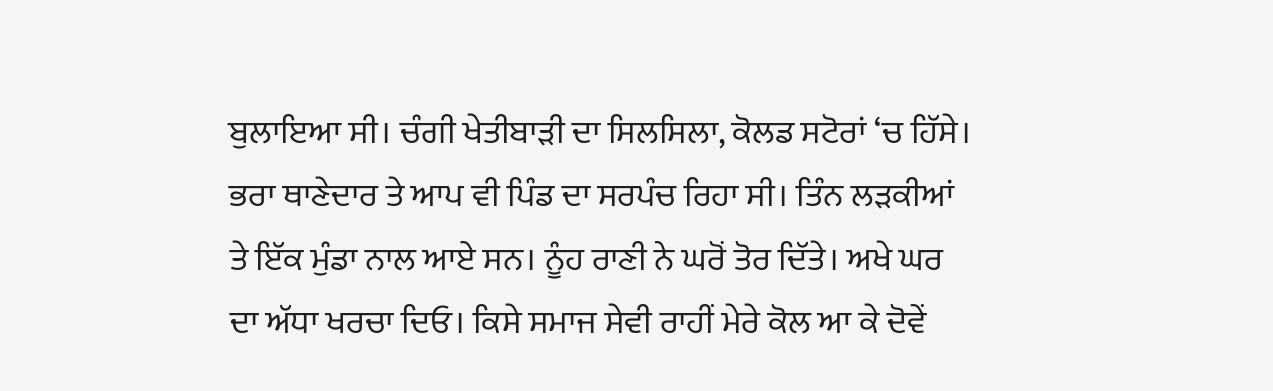ਬੁਲਾਇਆ ਸੀ। ਚੰਗੀ ਖੇਤੀਬਾੜੀ ਦਾ ਸਿਲਸਿਲਾ, ਕੋਲਡ ਸਟੋਰਾਂ ‘ਚ ਹਿੱਸੇ। ਭਰਾ ਥਾਣੇਦਾਰ ਤੇ ਆਪ ਵੀ ਪਿੰਡ ਦਾ ਸਰਪੰਚ ਰਿਹਾ ਸੀ। ਤਿੰਨ ਲੜਕੀਆਂ ਤੇ ਇੱਕ ਮੁੰਡਾ ਨਾਲ ਆਏ ਸਨ। ਨੂੰਹ ਰਾਣੀ ਨੇ ਘਰੋਂ ਤੋਰ ਦਿੱਤੇ। ਅਖੇ ਘਰ ਦਾ ਅੱਧਾ ਖਰਚਾ ਦਿਓ। ਕਿਸੇ ਸਮਾਜ ਸੇਵੀ ਰਾਹੀਂ ਮੇਰੇ ਕੋਲ ਆ ਕੇ ਦੋਵੇਂ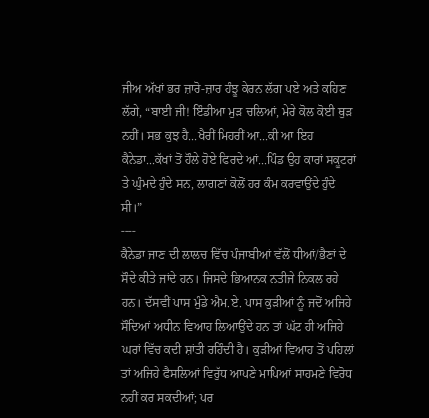ਜੀਅ ਅੱਖਾਂ ਭਰ ਜ਼ਾਰੋ-ਜ਼ਾਰ ਹੰਝੂ ਕੇਰਨ ਲੱਗ ਪਏ ਅਤੇ ਕਹਿਣ ਲੱਗੇ, “ਬਾਈ ਜੀ! ਇੰਡੀਆ ਮੁੜ ਚਲਿਆਂ, ਮੇਰੇ ਕੋਲ ਕੋਈ ਥੁੜ ਨਹੀਂ। ਸਭ ਕੁਝ ਹੈ...ਖੈਰੀਂ ਮਿਹਰੀਂ ਆ...ਕੀ ਆ ਇਹ ਕੈਨੇਡਾ...ਕੱਖਾਂ ਤੋਂ ਹੌਲੇ ਹੋਏ ਫਿਰਦੇ ਆਂ...ਪਿੰਡ ਉਹ ਕਾਰਾਂ ਸਕੂਟਰਾਂ ਤੇ ਘੁੰਮਦੇ ਹੁੰਦੇ ਸਨ, ਲਾਗਣਾਂ ਕੋਲੋਂ ਹਰ ਕੰਮ ਕਰਵਾਉਂਦੇ ਹੁੰਦੇ ਸੀ।”
----
ਕੈਨੇਡਾ ਜਾਣ ਦੀ ਲਾਲਚ ਵਿੱਚ ਪੰਜਾਬੀਆਂ ਵੱਲੋਂ ਧੀਆਂ/ਭੈਣਾਂ ਦੇ ਸੌਦੇ ਕੀਤੇ ਜਾਂਦੇ ਹਨ। ਜਿਸਦੇ ਭਿਆਨਕ ਨਤੀਜੇ ਨਿਕਲ ਰਹੇ ਹਨ। ਦੱਸਵੀਂ ਪਾਸ ਮੁੰਡੇ ਐਮ.ਏ. ਪਾਸ ਕੁੜੀਆਂ ਨੂੰ ਜਦੋਂ ਅਜਿਹੇ ਸੌਦਿਆਂ ਅਧੀਨ ਵਿਆਹ ਲਿਆਉਂਦੇ ਹਨ ਤਾਂ ਘੱਟ ਹੀ ਅਜਿਹੇ ਘਰਾਂ ਵਿੱਚ ਕਦੀ ਸ਼ਾਂਤੀ ਰਹਿੰਦੀ ਹੈ। ਕੁੜੀਆਂ ਵਿਆਹ ਤੋਂ ਪਹਿਲਾਂ ਤਾਂ ਅਜਿਹੇ ਫੈਸਲਿਆਂ ਵਿਰੁੱਧ ਆਪਣੇ ਮਾਪਿਆਂ ਸਾਹਮਣੇ ਵਿਰੋਧ ਨਹੀਂ ਕਰ ਸਕਦੀਆਂ; ਪਰ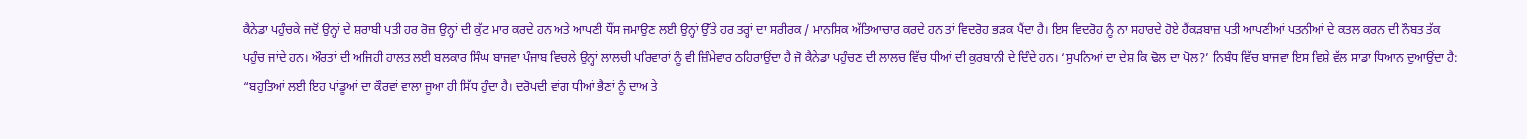ਕੈਨੇਡਾ ਪਹੁੰਚਕੇ ਜਦੋਂ ਉਨ੍ਹਾਂ ਦੇ ਸ਼ਰਾਬੀ ਪਤੀ ਹਰ ਰੋਜ਼ ਉਨ੍ਹਾਂ ਦੀ ਕੁੱਟ ਮਾਰ ਕਰਦੇ ਹਨ ਅਤੇ ਆਪਣੀ ਧੌਂਸ ਜਮਾਉਣ ਲਈ ਉਨ੍ਹਾਂ ਉੱਤੇ ਹਰ ਤਰ੍ਹਾਂ ਦਾ ਸਰੀਰਕ / ਮਾਨਸਿਕ ਅੱਤਿਆਚਾਰ ਕਰਦੇ ਹਨ ਤਾਂ ਵਿਦਰੋਹ ਭੜਕ ਪੈਂਦਾ ਹੈ। ਇਸ ਵਿਦਰੋਹ ਨੂੰ ਨਾ ਸਹਾਰਦੇ ਹੋਏ ਹੈਂਕੜਬਾਜ਼ ਪਤੀ ਆਪਣੀਆਂ ਪਤਨੀਆਂ ਦੇ ਕਤਲ ਕਰਨ ਦੀ ਨੌਬਤ ਤੱਕ ਪਹੁੰਚ ਜਾਂਦੇ ਹਨ। ਔਰਤਾਂ ਦੀ ਅਜਿਹੀ ਹਾਲਤ ਲਈ ਬਲਕਾਰ ਸਿੰਘ ਬਾਜਵਾ ਪੰਜਾਬ ਵਿਚਲੇ ਉਨ੍ਹਾਂ ਲਾਲਚੀ ਪਰਿਵਾਰਾਂ ਨੂੰ ਵੀ ਜ਼ਿੰਮੇਵਾਰ ਠਹਿਰਾਉਂਦਾ ਹੈ ਜੋ ਕੈਨੇਡਾ ਪਹੁੰਚਣ ਦੀ ਲਾਲਚ ਵਿੱਚ ਧੀਆਂ ਦੀ ਕੁਰਬਾਨੀ ਦੇ ਦਿੰਦੇ ਹਨ। ‘ਸੁਪਨਿਆਂ ਦਾ ਦੇਸ਼ ਕਿ ਢੋਲ ਦਾ ਪੋਲ?’ ਨਿਬੰਧ ਵਿੱਚ ਬਾਜਵਾ ਇਸ ਵਿਸ਼ੇ ਵੱਲ ਸਾਡਾ ਧਿਆਨ ਦੁਆਉਂਦਾ ਹੈ:
“ਬਹੁਤਿਆਂ ਲਈ ਇਹ ਪਾਂਡੂਆਂ ਦਾ ਕੌਰਵਾਂ ਵਾਲਾ ਜੂਆ ਹੀ ਸਿੱਧ ਹੁੰਦਾ ਹੈ। ਦਰੋਪਦੀ ਵਾਂਗ ਧੀਆਂ ਭੈਣਾਂ ਨੂੰ ਦਾਅ ਤੇ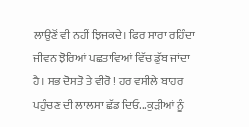ਲਾਉਣੋਂ ਵੀ ਨਹੀਂ ਝਿਜਕਦੇ। ਫਿਰ ਸਾਰਾ ਰਹਿੰਦਾ ਜੀਵਨ ਝੋਰਿਆਂ ਪਛਤਾਵਿਆਂ ਵਿੱਚ ਡੁੱਬ ਜਾਂਦਾ ਹੈ। ਸਭ ਦੋਸਤੋ ਤੇ ਵੀਰੋ ! ਹਰ ਵਸੀਲੇ ਬਾਹਰ ਪਹੁੰਚਣ ਦੀ ਲਾਲਸਾ ਛੱਡ ਦਿਓ...ਕੁੜੀਆਂ ਨੂੰ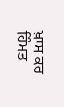ਖ਼ਾਸ ਕਰ ਹਿੰਮਤ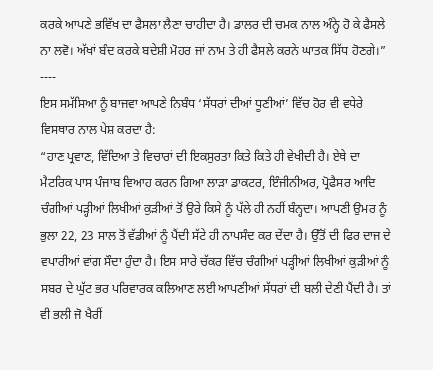ਕਰਕੇ ਆਪਣੇ ਭਵਿੱਖ ਦਾ ਫੈਸਲਾ ਲੈਣਾ ਚਾਹੀਦਾ ਹੈ। ਡਾਲਰ ਦੀ ਚਮਕ ਨਾਲ ਅੰਨ੍ਹੇ ਹੋ ਕੇ ਫੈਸਲੇ ਨਾ ਲਵੋ। ਅੱਖਾਂ ਬੰਦ ਕਰਕੇ ਬਦੇਸ਼ੀ ਮੋਹਰ ਜਾਂ ਨਾਮ ਤੇ ਹੀ ਫੈਸਲੇ ਕਰਨੇ ਘਾਤਕ ਸਿੱਧ ਹੋਣਗੇ।”
----
ਇਸ ਸਮੱਸਿਆ ਨੂੰ ਬਾਜਵਾ ਆਪਣੇ ਨਿਬੰਧ ‘ਸੱਧਰਾਂ ਦੀਆਂ ਧੂਣੀਆਂ’ ਵਿੱਚ ਹੋਰ ਵੀ ਵਧੇਰੇ ਵਿਸਥਾਰ ਨਾਲ ਪੇਸ਼ ਕਰਦਾ ਹੈ:
“ਹਾਣ ਪ੍ਰਵਾਣ, ਵਿੱਦਿਆ ਤੇ ਵਿਚਾਰਾਂ ਦੀ ਇਕਸੁਰਤਾ ਕਿਤੇ ਕਿਤੇ ਹੀ ਵੇਖੀਦੀ ਹੈ। ਏਥੇ ਦਾ ਮੈਟਰਿਕ ਪਾਸ ਪੰਜਾਬ ਵਿਆਹ ਕਰਨ ਗਿਆ ਲਾੜਾ ਡਾਕਟਰ, ਇੰਜੀਨੀਅਰ, ਪ੍ਰੋਫੈਸਰ ਆਦਿ ਚੰਗੀਆਂ ਪੜ੍ਹੀਆਂ ਲਿਖੀਆਂ ਕੁੜੀਆਂ ਤੋਂ ਉਰੇ ਕਿਸੇ ਨੂੰ ਪੱਲੇ ਹੀ ਨਹੀਂ ਬੰਨ੍ਹਦਾ। ਆਪਣੀ ਉਮਰ ਨੂੰ ਭੁਲਾ 22, 23 ਸਾਲ ਤੋਂ ਵੱਡੀਆਂ ਨੂੰ ਪੈਂਦੀ ਸੱਟੇ ਹੀ ਨਾਪਸੰਦ ਕਰ ਦੇਂਦਾ ਹੈ। ਉੱਤੋਂ ਦੀ ਫਿਰ ਦਾਜ ਦੇ ਵਪਾਰੀਆਂ ਵਾਂਗ ਸੌਦਾ ਹੁੰਦਾ ਹੈ। ਇਸ ਸਾਰੇ ਚੱਕਰ ਵਿੱਚ ਚੰਗੀਆਂ ਪੜ੍ਹੀਆਂ ਲਿਖੀਆਂ ਕੁੜੀਆਂ ਨੂੰ ਸਬਰ ਦੇ ਘੁੱਟ ਭਰ ਪਰਿਵਾਰਕ ਕਲਿਆਣ ਲਈ ਆਪਣੀਆਂ ਸੱਧਰਾਂ ਦੀ ਬਲੀ ਦੇਣੀ ਪੈਂਦੀ ਹੈ। ਤਾਂ ਵੀ ਭਲੀ ਜੋ ਖੈਰੀਂ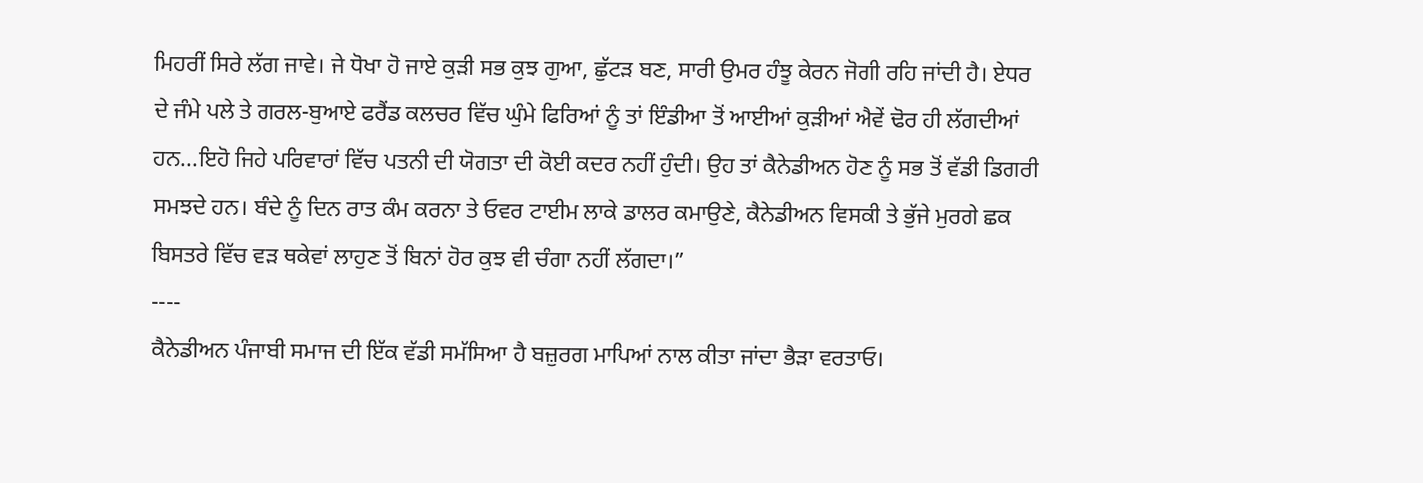ਮਿਹਰੀਂ ਸਿਰੇ ਲੱਗ ਜਾਵੇ। ਜੇ ਧੋਖਾ ਹੋ ਜਾਏ ਕੁੜੀ ਸਭ ਕੁਝ ਗੁਆ, ਛੁੱਟੜ ਬਣ, ਸਾਰੀ ਉਮਰ ਹੰਝੂ ਕੇਰਨ ਜੋਗੀ ਰਹਿ ਜਾਂਦੀ ਹੈ। ਏਧਰ ਦੇ ਜੰਮੇ ਪਲੇ ਤੇ ਗਰਲ-ਬੁਆਏ ਫਰੈਂਡ ਕਲਚਰ ਵਿੱਚ ਘੁੰਮੇ ਫਿਰਿਆਂ ਨੂੰ ਤਾਂ ਇੰਡੀਆ ਤੋਂ ਆਈਆਂ ਕੁੜੀਆਂ ਐਵੇਂ ਢੋਰ ਹੀ ਲੱਗਦੀਆਂ ਹਨ...ਇਹੋ ਜਿਹੇ ਪਰਿਵਾਰਾਂ ਵਿੱਚ ਪਤਨੀ ਦੀ ਯੋਗਤਾ ਦੀ ਕੋਈ ਕਦਰ ਨਹੀਂ ਹੁੰਦੀ। ਉਹ ਤਾਂ ਕੈਨੇਡੀਅਨ ਹੋਣ ਨੂੰ ਸਭ ਤੋਂ ਵੱਡੀ ਡਿਗਰੀ ਸਮਝਦੇ ਹਨ। ਬੰਦੇ ਨੂੰ ਦਿਨ ਰਾਤ ਕੰਮ ਕਰਨਾ ਤੇ ਓਵਰ ਟਾਈਮ ਲਾਕੇ ਡਾਲਰ ਕਮਾਉਣੇ, ਕੈਨੇਡੀਅਨ ਵਿਸਕੀ ਤੇ ਭੁੱਜੇ ਮੁਰਗੇ ਛਕ ਬਿਸਤਰੇ ਵਿੱਚ ਵੜ ਥਕੇਵਾਂ ਲਾਹੁਣ ਤੋਂ ਬਿਨਾਂ ਹੋਰ ਕੁਝ ਵੀ ਚੰਗਾ ਨਹੀਂ ਲੱਗਦਾ।”
----
ਕੈਨੇਡੀਅਨ ਪੰਜਾਬੀ ਸਮਾਜ ਦੀ ਇੱਕ ਵੱਡੀ ਸਮੱਸਿਆ ਹੈ ਬਜ਼ੁਰਗ ਮਾਪਿਆਂ ਨਾਲ ਕੀਤਾ ਜਾਂਦਾ ਭੈੜਾ ਵਰਤਾਓ।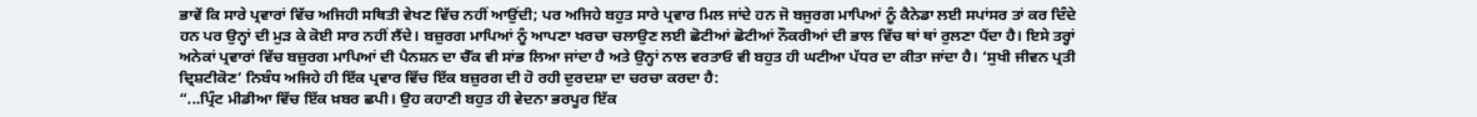ਭਾਵੇਂ ਕਿ ਸਾਰੇ ਪ੍ਰਵਾਰਾਂ ਵਿੱਚ ਅਜਿਹੀ ਸਥਿਤੀ ਵੇਖਣ ਵਿੱਚ ਨਹੀਂ ਆਉਂਦੀ; ਪਰ ਅਜਿਹੇ ਬਹੁਤ ਸਾਰੇ ਪ੍ਰਵਾਰ ਮਿਲ ਜਾਂਦੇ ਹਨ ਜੋ ਬਜੁਰਗ ਮਾਪਿਆਂ ਨੂੰ ਕੈਨੇਡਾ ਲਈ ਸਪਾਂਸਰ ਤਾਂ ਕਰ ਦਿੰਦੇ ਹਨ ਪਰ ਉਨ੍ਹਾਂ ਦੀ ਮੁੜ ਕੇ ਕੋਈ ਸਾਰ ਨਹੀਂ ਲੈਂਦੇ। ਬਜ਼ੁਰਗ ਮਾਪਿਆਂ ਨੂੰ ਆਪਣਾ ਖਰਚਾ ਚਲਾਉਣ ਲਈ ਛੋਟੀਆਂ ਛੋਟੀਆਂ ਨੌਕਰੀਆਂ ਦੀ ਭਾਲ ਵਿੱਚ ਥਾਂ ਥਾਂ ਰੁਲਣਾ ਪੈਂਦਾ ਹੈ। ਇਸੇ ਤਰ੍ਹਾਂ ਅਨੇਕਾਂ ਪ੍ਰਵਾਰਾਂ ਵਿੱਚ ਬਜ਼ੁਰਗ ਮਾਪਿਆਂ ਦੀ ਪੈਨਸ਼ਨ ਦਾ ਚੈੱਕ ਵੀ ਸਾਂਭ ਲਿਆ ਜਾਂਦਾ ਹੈ ਅਤੇ ਉਨ੍ਹਾਂ ਨਾਲ ਵਰਤਾਓ ਵੀ ਬਹੁਤ ਹੀ ਘਟੀਆ ਪੱਧਰ ਦਾ ਕੀਤਾ ਜਾਂਦਾ ਹੈ। ‘ਸੁਖੀ ਜੀਵਨ ਪ੍ਰਤੀ ਦ੍ਰਿਸ਼ਟੀਕੋਣ’ ਨਿਬੰਧ ਅਜਿਹੇ ਹੀ ਇੱਕ ਪ੍ਰਵਾਰ ਵਿੱਚ ਇੱਕ ਬਜ਼ੁਰਗ ਦੀ ਹੋ ਰਹੀ ਦੁਰਦਸ਼ਾ ਦਾ ਚਰਚਾ ਕਰਦਾ ਹੈ:
“...ਪ੍ਰਿੰਟ ਮੀਡੀਆ ਵਿੱਚ ਇੱਕ ਖ਼ਬਰ ਛਪੀ। ਉਹ ਕਹਾਣੀ ਬਹੁਤ ਹੀ ਵੇਦਨਾ ਭਰਪੂਰ ਇੱਕ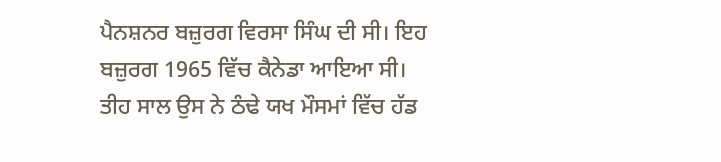ਪੈਨਸ਼ਨਰ ਬਜ਼ੁਰਗ ਵਿਰਸਾ ਸਿੰਘ ਦੀ ਸੀ। ਇਹ ਬਜ਼ੁਰਗ 1965 ਵਿੱਚ ਕੈਨੇਡਾ ਆਇਆ ਸੀ। ਤੀਹ ਸਾਲ ਉਸ ਨੇ ਠੰਢੇ ਯਖ ਮੌਸਮਾਂ ਵਿੱਚ ਹੱਡ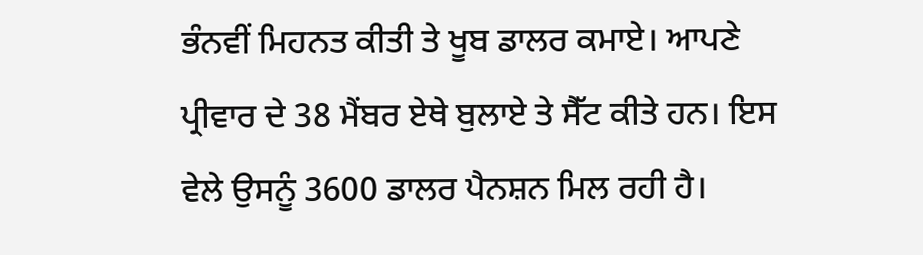ਭੰਨਵੀਂ ਮਿਹਨਤ ਕੀਤੀ ਤੇ ਖੂਬ ਡਾਲਰ ਕਮਾਏ। ਆਪਣੇ ਪ੍ਰੀਵਾਰ ਦੇ 38 ਮੈਂਬਰ ਏਥੇ ਬੁਲਾਏ ਤੇ ਸੈੱਟ ਕੀਤੇ ਹਨ। ਇਸ ਵੇਲੇ ਉਸਨੂੰ 3600 ਡਾਲਰ ਪੈਨਸ਼ਨ ਮਿਲ ਰਹੀ ਹੈ।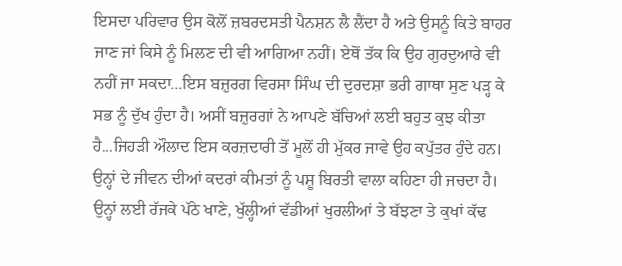ਇਸਦਾ ਪਰਿਵਾਰ ਉਸ ਕੋਲੋਂ ਜ਼ਬਰਦਸਤੀ ਪੈਨਸ਼ਨ ਲੈ ਲੈਂਦਾ ਹੈ ਅਤੇ ਉਸਨੂੰ ਕਿਤੇ ਬਾਹਰ ਜਾਣ ਜਾਂ ਕਿਸੇ ਨੂੰ ਮਿਲਣ ਦੀ ਵੀ ਆਗਿਆ ਨਹੀਂ। ਏਥੋਂ ਤੱਕ ਕਿ ਉਹ ਗੁਰਦੁਆਰੇ ਵੀ ਨਹੀਂ ਜਾ ਸਕਦਾ...ਇਸ ਬਜ਼ੁਰਗ ਵਿਰਸਾ ਸਿੰਘ ਦੀ ਦੁਰਦਸ਼ਾ ਭਰੀ ਗਾਥਾ ਸੁਣ ਪੜ੍ਹ ਕੇ ਸਭ ਨੂੰ ਦੁੱਖ ਹੁੰਦਾ ਹੈ। ਅਸੀਂ ਬਜ਼ੁਰਗਾਂ ਨੇ ਆਪਣੇ ਬੱਚਿਆਂ ਲਈ ਬਹੁਤ ਕੁਝ ਕੀਤਾ ਹੈ...ਜਿਹੜੀ ਔਲਾਦ ਇਸ ਕਰਜ਼ਦਾਰੀ ਤੋਂ ਮੂਲੋਂ ਹੀ ਮੁੱਕਰ ਜਾਵੇ ਉਹ ਕਪੁੱਤਰ ਹੁੰਦੇ ਹਨ। ਉਨ੍ਹਾਂ ਦੇ ਜੀਵਨ ਦੀਆਂ ਕਦਰਾਂ ਕੀਮਤਾਂ ਨੂੰ ਪਸ਼ੂ ਬਿਰਤੀ ਵਾਲਾ ਕਹਿਣਾ ਹੀ ਜਚਦਾ ਹੈ। ਉਨ੍ਹਾਂ ਲਈ ਰੱਜਕੇ ਪੱਠੇ ਖਾਣੇ, ਖੁੱਲ੍ਹੀਆਂ ਵੱਡੀਆਂ ਖੁਰਲੀਆਂ ਤੇ ਬੱਝਣਾ ਤੇ ਕੁਖਾਂ ਕੱਢ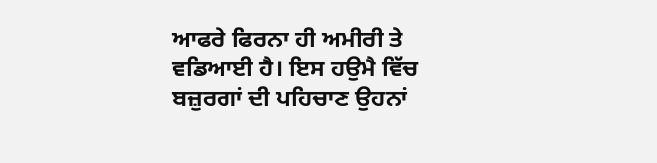ਆਫਰੇ ਫਿਰਨਾ ਹੀ ਅਮੀਰੀ ਤੇ ਵਡਿਆਈ ਹੈ। ਇਸ ਹਉਮੈ ਵਿੱਚ ਬਜ਼ੁਰਗਾਂ ਦੀ ਪਹਿਚਾਣ ਉਹਨਾਂ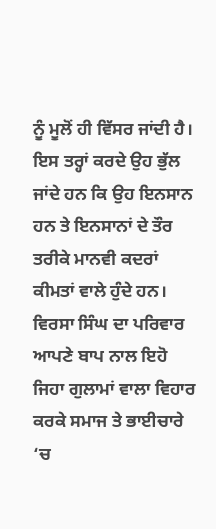ਨੂੰ ਮੂਲੋਂ ਹੀ ਵਿੱਸਰ ਜਾਂਦੀ ਹੈ। ਇਸ ਤਰ੍ਹਾਂ ਕਰਦੇ ਉਹ ਭੁੱਲ ਜਾਂਦੇ ਹਨ ਕਿ ਉਹ ਇਨਸਾਨ ਹਨ ਤੇ ਇਨਸਾਨਾਂ ਦੇ ਤੌਰ ਤਰੀਕੇ ਮਾਨਵੀ ਕਦਰਾਂ ਕੀਮਤਾਂ ਵਾਲੇ ਹੁੰਦੇ ਹਨ। ਵਿਰਸਾ ਸਿੰਘ ਦਾ ਪਰਿਵਾਰ ਆਪਣੇ ਬਾਪ ਨਾਲ ਇਹੋ ਜਿਹਾ ਗੁਲਾਮਾਂ ਵਾਲਾ ਵਿਹਾਰ ਕਰਕੇ ਸਮਾਜ ਤੇ ਭਾਈਚਾਰੇ ‘ਚ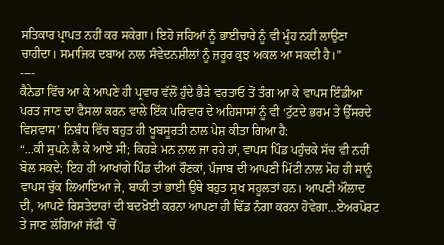ਸਤਿਕਾਰ ਪ੍ਰਾਪਤ ਨਹੀਂ ਕਰ ਸਕੇਗਾ। ਇਹੋ ਜਹਿਆਂ ਨੂੰ ਭਾਈਚਾਰੇ ਨੂੰ ਵੀ ਮੂੰਹ ਨਹੀਂ ਲਾਉਣਾ ਚਾਹੀਦਾ। ਸਮਾਜਿਕ ਦਬਾਅ ਨਾਲ ਸੰਵੇਦਨਸ਼ੀਲਾਂ ਨੂੰ ਜ਼ਰੂਰ ਕੁਝ ਅਕਲ ਆ ਸਕਦੀ ਹੈ।”
----
ਕੈਨੇਡਾ ਵਿੱਚ ਆ ਕੇ ਆਪਣੇ ਹੀ ਪ੍ਰਵਾਰ ਵੱਲੋਂ ਹੁੰਦੇ ਭੈੜੇ ਵਰਤਾਓ ਤੋਂ ਤੰਗ ਆ ਕੇ ਵਾਪਸ ਇੰਡੀਆ ਪਰਤ ਜਾਣ ਦਾ ਫੈਸਲਾ ਕਰਨ ਵਾਲੇ ਇੱਕ ਪਰਿਵਾਰ ਦੇ ਅਹਿਸਾਸਾਂ ਨੂੰ ਵੀ ‘ਟੁੱਟਦੇ ਭਰਮ ਤੇ ਉੱਸਰਦੇ ਵਿਸ਼ਵਾਸ’ ਨਿਬੰਧ ਵਿੱਚ ਬਹੁਤ ਹੀ ਖੂਬਸੂਰਤੀ ਨਾਲ ਪੇਸ਼ ਕੀਤਾ ਗਿਆ ਹੈ:
“...ਕੀ ਸੁਪਨੇ ਲੈ ਕੇ ਆਏ ਸੀ; ਕਿਹੜੇ ਮਨ ਨਾਲ ਜਾ ਰਹੇ ਹਾਂ, ਵਾਪਸ ਪਿੰਡ ਪਹੁੰਚਕੇ ਸੱਚ ਵੀ ਨਹੀਂ ਬੋਲ ਸਕਦੇ; ਇਹ ਹੀ ਆਖਾਂਗੇ ਪਿੰਡ ਦੀਆਂ ਰੌਣਕਾਂ, ਪੰਜਾਬ ਦੀ ਆਪਣੀ ਮਿੱਟੀ ਨਾਲ ਮੋਹ ਹੀ ਸਾਨੂੰ ਵਾਪਸ ਚੁੱਕ ਲਿਆਇਆ ਜੇ, ਬਾਕੀ ਤਾਂ ਭਾਈ ਉਥੇ ਬਹੁਤ ਸੁਖ ਸਹੂਲਤਾਂ ਹਨ। ਆਪਣੀ ਔਲਾਦ ਦੀ, ਆਪਣੇ ਰਿਸ਼ਤੇਦਾਰਾਂ ਦੀ ਬਦਖ਼ੋਈ ਕਰਨਾ ਆਪਣਾ ਹੀ ਢਿੱਡ ਨੰਗਾ ਕਰਨਾ ਹੋਵੇਗਾ...ਏਅਰਪੋਰਟ ਤੇ ਜਾਣ ਲੱਗਿਆਂ ਜੱਫੀ ‘ਚੋਂ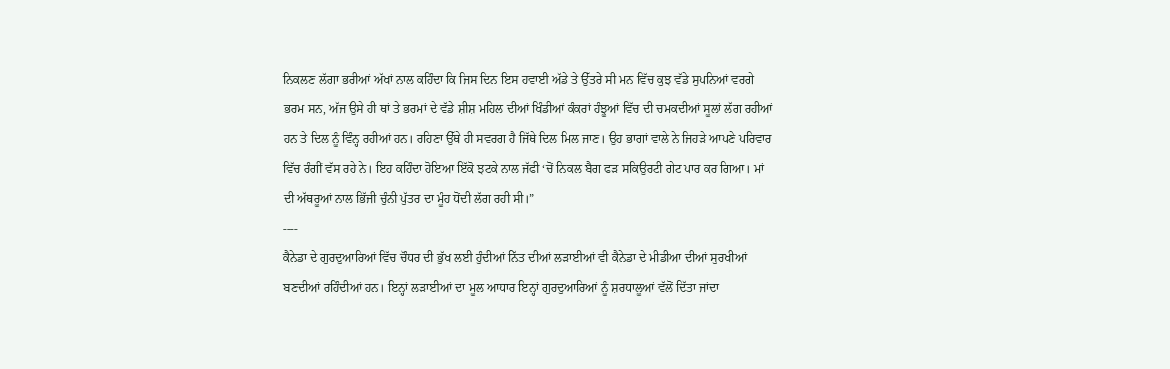ਨਿਕਲਣ ਲੱਗਾ ਭਰੀਆਂ ਅੱਖਾਂ ਨਾਲ ਕਹਿੰਦਾ ਕਿ ਜਿਸ ਦਿਨ ਇਸ ਹਵਾਈ ਅੱਡੇ ਤੇ ਉੱਤਰੇ ਸੀ ਮਨ ਵਿੱਚ ਕੁਝ ਵੱਡੇ ਸੁਪਨਿਆਂ ਵਰਗੇ ਭਰਮ ਸਨ, ਅੱਜ ਉਸੇ ਹੀ ਥਾਂ ਤੇ ਭਰਮਾਂ ਦੇ ਵੱਡੇ ਸ਼ੀਸ਼ ਮਹਿਲ ਦੀਆਂ ਖਿੰਡੀਆਂ ਕੰਕਰਾਂ ਹੰਝੂਆਂ ਵਿੱਚ ਦੀ ਚਮਕਦੀਆਂ ਸੂਲਾਂ ਲੱਗ ਰਹੀਆਂ ਹਨ ਤੇ ਦਿਲ ਨੂੰ ਵਿੰਨ੍ਹ ਰਹੀਆਂ ਹਨ। ਰਹਿਣਾ ਉੱਥੇ ਹੀ ਸਵਰਗ ਹੈ ਜਿੱਥੇ ਦਿਲ ਮਿਲ ਜਾਣ। ਉਹ ਭਾਗਾਂ ਵਾਲੇ ਨੇ ਜਿਹੜੇ ਆਪਣੇ ਪਰਿਵਾਰ ਵਿੱਚ ਰੰਗੀਂ ਵੱਸ ਰਹੇ ਨੇ। ਇਹ ਕਹਿੰਦਾ ਹੋਇਆ ਇੱਕੋ ਝਟਕੇ ਨਾਲ ਜੱਫੀ ‘ਚੋਂ ਨਿਕਲ ਬੈਗ ਫੜ ਸਕਿਉਰਟੀ ਗੇਟ ਪਾਰ ਕਰ ਗਿਆ। ਮਾਂ ਦੀ ਅੱਥਰੂਆਂ ਨਾਲ ਭਿੱਜੀ ਚੁੰਨੀ ਪੁੱਤਰ ਦਾ ਮੂੰਹ ਧੋਂਦੀ ਲੱਗ ਰਹੀ ਸੀ।”
----
ਕੈਨੇਡਾ ਦੇ ਗੁਰਦੁਆਰਿਆਂ ਵਿੱਚ ਚੌਧਰ ਦੀ ਭੁੱਖ ਲਈ ਹੁੰਦੀਆਂ ਨਿੱਤ ਦੀਆਂ ਲੜਾਈਆਂ ਵੀ ਕੈਨੇਡਾ ਦੇ ਮੀਡੀਆ ਦੀਆਂ ਸੁਰਖੀਆਂ ਬਣਦੀਆਂ ਰਹਿੰਦੀਆਂ ਹਨ। ਇਨ੍ਹਾਂ ਲੜਾਈਆਂ ਦਾ ਮੂਲ ਆਧਾਰ ਇਨ੍ਹਾਂ ਗੁਰਦੁਆਰਿਆਂ ਨੂੰ ਸ਼ਰਧਾਲੂਆਂ ਵੱਲੋਂ ਦਿੱਤਾ ਜਾਂਦਾ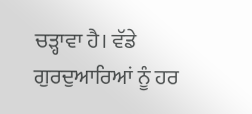ਚੜ੍ਹਾਵਾ ਹੈ। ਵੱਡੇ ਗੁਰਦੁਆਰਿਆਂ ਨੂੰ ਹਰ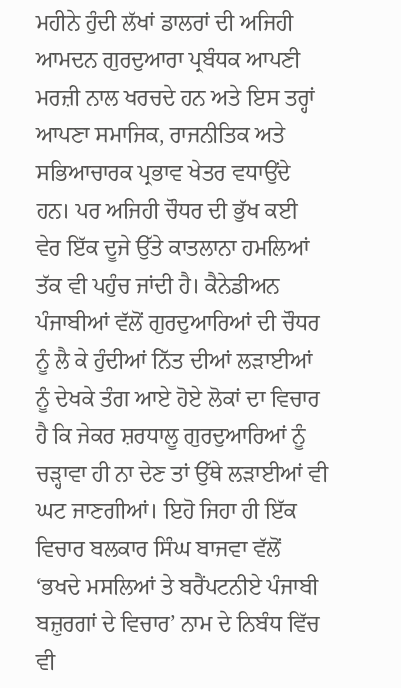ਮਹੀਨੇ ਹੁੰਦੀ ਲੱਖਾਂ ਡਾਲਰਾਂ ਦੀ ਅਜਿਹੀ ਆਮਦਨ ਗੁਰਦੁਆਰਾ ਪ੍ਰਬੰਧਕ ਆਪਣੀ ਮਰਜ਼ੀ ਨਾਲ ਖਰਚਦੇ ਹਨ ਅਤੇ ਇਸ ਤਰ੍ਹਾਂ ਆਪਣਾ ਸਮਾਜਿਕ, ਰਾਜਨੀਤਿਕ ਅਤੇ ਸਭਿਆਚਾਰਕ ਪ੍ਰਭਾਵ ਖੇਤਰ ਵਧਾਉਂਦੇ ਹਨ। ਪਰ ਅਜਿਹੀ ਚੌਧਰ ਦੀ ਭੁੱਖ ਕਈ ਵੇਰ ਇੱਕ ਦੂਜੇ ਉੱਤੇ ਕਾਤਲਾਨਾ ਹਮਲਿਆਂ ਤੱਕ ਵੀ ਪਹੁੰਚ ਜਾਂਦੀ ਹੈ। ਕੈਨੇਡੀਅਨ ਪੰਜਾਬੀਆਂ ਵੱਲੋਂ ਗੁਰਦੁਆਰਿਆਂ ਦੀ ਚੌਧਰ ਨੂੰ ਲੈ ਕੇ ਹੁੰਦੀਆਂ ਨਿੱਤ ਦੀਆਂ ਲੜਾਈਆਂ ਨੂੰ ਦੇਖਕੇ ਤੰਗ ਆਏ ਹੋਏ ਲੋਕਾਂ ਦਾ ਵਿਚਾਰ ਹੈ ਕਿ ਜੇਕਰ ਸ਼ਰਧਾਲੂ ਗੁਰਦੁਆਰਿਆਂ ਨੂੰ ਚੜ੍ਹਾਵਾ ਹੀ ਨਾ ਦੇਣ ਤਾਂ ਉੱਥੇ ਲੜਾਈਆਂ ਵੀ ਘਟ ਜਾਣਗੀਆਂ। ਇਹੋ ਜਿਹਾ ਹੀ ਇੱਕ ਵਿਚਾਰ ਬਲਕਾਰ ਸਿੰਘ ਬਾਜਵਾ ਵੱਲੋਂ ‘ਭਖਦੇ ਮਸਲਿਆਂ ਤੇ ਬਰੈਂਪਟਨੀਏ ਪੰਜਾਬੀ ਬਜ਼ੁਰਗਾਂ ਦੇ ਵਿਚਾਰ’ ਨਾਮ ਦੇ ਨਿਬੰਧ ਵਿੱਚ ਵੀ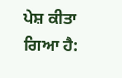ਪੇਸ਼ ਕੀਤਾ ਗਿਆ ਹੈ: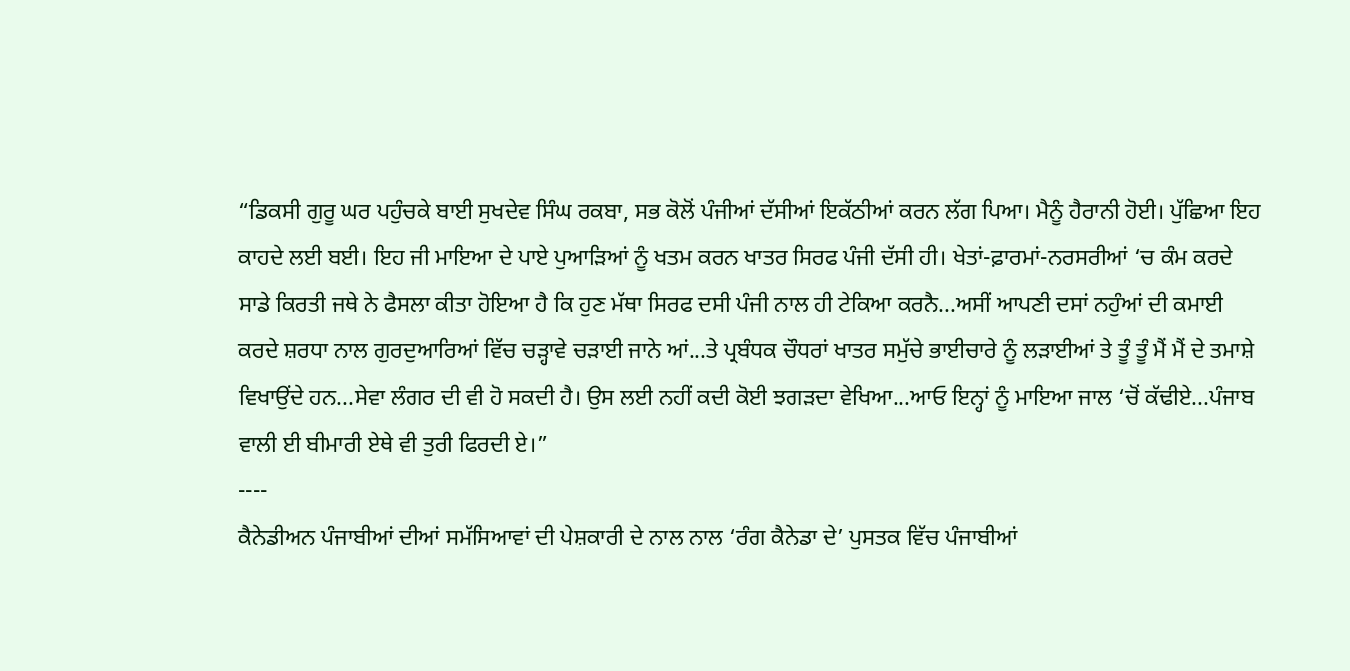“ਡਿਕਸੀ ਗੁਰੂ ਘਰ ਪਹੁੰਚਕੇ ਬਾਈ ਸੁਖਦੇਵ ਸਿੰਘ ਰਕਬਾ, ਸਭ ਕੋਲੋਂ ਪੰਜੀਆਂ ਦੱਸੀਆਂ ਇਕੱਠੀਆਂ ਕਰਨ ਲੱਗ ਪਿਆ। ਮੈਨੂੰ ਹੈਰਾਨੀ ਹੋਈ। ਪੁੱਛਿਆ ਇਹ ਕਾਹਦੇ ਲਈ ਬਈ। ਇਹ ਜੀ ਮਾਇਆ ਦੇ ਪਾਏ ਪੁਆੜਿਆਂ ਨੂੰ ਖਤਮ ਕਰਨ ਖਾਤਰ ਸਿਰਫ ਪੰਜੀ ਦੱਸੀ ਹੀ। ਖੇਤਾਂ-ਫ਼ਾਰਮਾਂ-ਨਰਸਰੀਆਂ ‘ਚ ਕੰਮ ਕਰਦੇ ਸਾਡੇ ਕਿਰਤੀ ਜਥੇ ਨੇ ਫੈਸਲਾ ਕੀਤਾ ਹੋਇਆ ਹੈ ਕਿ ਹੁਣ ਮੱਥਾ ਸਿਰਫ ਦਸੀ ਪੰਜੀ ਨਾਲ ਹੀ ਟੇਕਿਆ ਕਰਨੈ...ਅਸੀਂ ਆਪਣੀ ਦਸਾਂ ਨਹੁੰਆਂ ਦੀ ਕਮਾਈ ਕਰਦੇ ਸ਼ਰਧਾ ਨਾਲ ਗੁਰਦੁਆਰਿਆਂ ਵਿੱਚ ਚੜ੍ਹਾਵੇ ਚੜਾਈ ਜਾਨੇ ਆਂ...ਤੇ ਪ੍ਰਬੰਧਕ ਚੌਧਰਾਂ ਖਾਤਰ ਸਮੁੱਚੇ ਭਾਈਚਾਰੇ ਨੂੰ ਲੜਾਈਆਂ ਤੇ ਤੂੰ ਤੂੰ ਮੈਂ ਮੈਂ ਦੇ ਤਮਾਸ਼ੇ ਵਿਖਾਉਂਦੇ ਹਨ...ਸੇਵਾ ਲੰਗਰ ਦੀ ਵੀ ਹੋ ਸਕਦੀ ਹੈ। ਉਸ ਲਈ ਨਹੀਂ ਕਦੀ ਕੋਈ ਝਗੜਦਾ ਵੇਖਿਆ...ਆਓ ਇਨ੍ਹਾਂ ਨੂੰ ਮਾਇਆ ਜਾਲ ‘ਚੋਂ ਕੱਢੀਏ...ਪੰਜਾਬ ਵਾਲੀ ਈ ਬੀਮਾਰੀ ਏਥੇ ਵੀ ਤੁਰੀ ਫਿਰਦੀ ਏ।”
----
ਕੈਨੇਡੀਅਨ ਪੰਜਾਬੀਆਂ ਦੀਆਂ ਸਮੱਸਿਆਵਾਂ ਦੀ ਪੇਸ਼ਕਾਰੀ ਦੇ ਨਾਲ ਨਾਲ ‘ਰੰਗ ਕੈਨੇਡਾ ਦੇ’ ਪੁਸਤਕ ਵਿੱਚ ਪੰਜਾਬੀਆਂ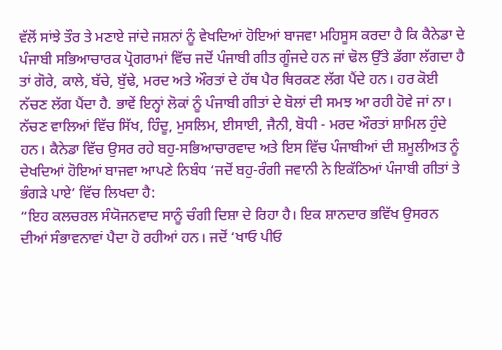ਵੱਲੋਂ ਸਾਂਝੇ ਤੌਰ ਤੇ ਮਣਾਏ ਜਾਂਦੇ ਜਸ਼ਨਾਂ ਨੂੰ ਵੇਖਦਿਆਂ ਹੋਇਆਂ ਬਾਜਵਾ ਮਹਿਸੂਸ ਕਰਦਾ ਹੈ ਕਿ ਕੈਨੇਡਾ ਦੇ ਪੰਜਾਬੀ ਸਭਿਆਚਾਰਕ ਪ੍ਰੋਗਰਾਮਾਂ ਵਿੱਚ ਜਦੋਂ ਪੰਜਾਬੀ ਗੀਤ ਗੂੰਜਦੇ ਹਨ ਜਾਂ ਢੋਲ ਉੱਤੇ ਡੱਗਾ ਲੱਗਦਾ ਹੈ ਤਾਂ ਗੋਰੇ, ਕਾਲੇ, ਬੱਚੇ, ਬੁੱਢੇ, ਮਰਦ ਅਤੇ ਔਰਤਾਂ ਦੇ ਹੱਥ ਪੈਰ ਥਿਰਕਣ ਲੱਗ ਪੈਂਦੇ ਹਨ। ਹਰ ਕੋਈ ਨੱਚਣ ਲੱਗ ਪੈਂਦਾ ਹੈ. ਭਾਵੇਂ ਇਨ੍ਹਾਂ ਲੋਕਾਂ ਨੂੰ ਪੰਜਾਬੀ ਗੀਤਾਂ ਦੇ ਬੋਲਾਂ ਦੀ ਸਮਝ ਆ ਰਹੀ ਹੋਵੇ ਜਾਂ ਨਾ। ਨੱਚਣ ਵਾਲਿਆਂ ਵਿੱਚ ਸਿੱਖ, ਹਿੰਦੂ, ਮੁਸਲਿਮ, ਈਸਾਈ, ਜੈਨੀ, ਬੋਧੀ - ਮਰਦ ਔਰਤਾਂ ਸ਼ਾਮਿਲ ਹੁੰਦੇ ਹਨ। ਕੈਨੇਡਾ ਵਿੱਚ ਉਸਰ ਰਹੇ ਬਹੁ-ਸਭਿਆਚਾਰਵਾਦ ਅਤੇ ਇਸ ਵਿੱਚ ਪੰਜਾਬੀਆਂ ਦੀ ਸ਼ਮੂਲੀਅਤ ਨੂੰ ਦੇਖਦਿਆਂ ਹੋਇਆਂ ਬਾਜਵਾ ਆਪਣੇ ਨਿਬੰਧ ‘ਜਦੋਂ ਬਹੁ-ਰੰਗੀ ਜਵਾਨੀ ਨੇ ਇਕੱਠਿਆਂ ਪੰਜਾਬੀ ਗੀਤਾਂ ਤੇ ਭੰਗੜੇ ਪਾਏ’ ਵਿੱਚ ਲਿਖਦਾ ਹੈ:
“ਇਹ ਕਲਚਰਲ ਸੰਯੋਜਨਵਾਦ ਸਾਨੂੰ ਚੰਗੀ ਦਿਸ਼ਾ ਦੇ ਰਿਹਾ ਹੈ। ਇਕ ਸ਼ਾਨਦਾਰ ਭਵਿੱਖ ਉਸਰਨ ਦੀਆਂ ਸੰਭਾਵਨਾਵਾਂ ਪੈਦਾ ਹੋ ਰਹੀਆਂ ਹਨ। ਜਦੋਂ ‘ਖਾਓ ਪੀਓ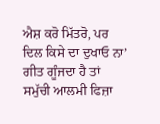ਐਸ਼ ਕਰੋ ਮਿੱਤਰੋ, ਪਰ ਦਿਲ ਕਿਸੇ ਦਾ ਦੁਖਾਓ ਨਾ’ ਗੀਤ ਗੂੰਜਦਾ ਹੈ ਤਾਂ ਸਮੁੱਚੀ ਆਲਮੀ ਫਿਜ਼ਾ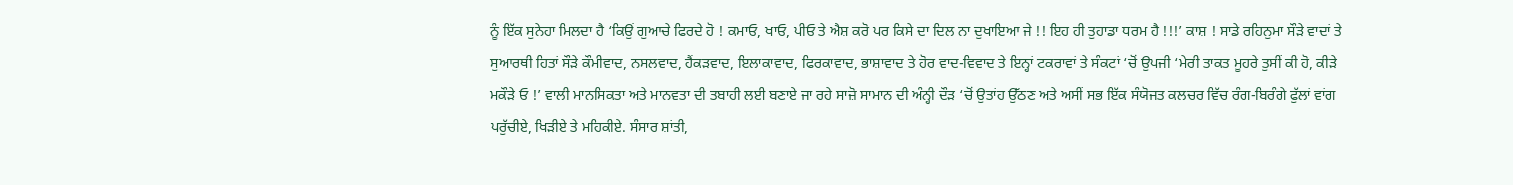ਨੂੰ ਇੱਕ ਸੁਨੇਹਾ ਮਿਲਦਾ ਹੈ ‘ਕਿਉਂ ਗੁਆਚੇ ਫਿਰਦੇ ਹੋ ! ਕਮਾਓ, ਖਾਓ, ਪੀਓ ਤੇ ਐਸ਼ ਕਰੋ ਪਰ ਕਿਸੇ ਦਾ ਦਿਲ ਨਾ ਦੁਖਾਇਆ ਜੇ !! ਇਹ ਹੀ ਤੁਹਾਡਾ ਧਰਮ ਹੈ !!!’ ਕਾਸ਼ ! ਸਾਡੇ ਰਹਿਨੁਮਾ ਸੌੜੇ ਵਾਦਾਂ ਤੇ ਸੁਆਰਥੀ ਹਿਤਾਂ ਸੌੜੇ ਕੌਮੀਵਾਦ, ਨਸਲਵਾਦ, ਹੈਂਕੜਵਾਦ, ਇਲਾਕਾਵਾਦ, ਫਿਰਕਾਵਾਦ, ਭਾਸ਼ਾਵਾਦ ਤੇ ਹੋਰ ਵਾਦ-ਵਿਵਾਦ ਤੇ ਇਨ੍ਹਾਂ ਟਕਰਾਵਾਂ ਤੇ ਸੰਕਟਾਂ ‘ਚੋਂ ਉਪਜੀ ‘ਮੇਰੀ ਤਾਕਤ ਮੂਹਰੇ ਤੁਸੀਂ ਕੀ ਹੋ, ਕੀੜੇ ਮਕੌੜੇ ਓ !’ ਵਾਲੀ ਮਾਨਸਿਕਤਾ ਅਤੇ ਮਾਨਵਤਾ ਦੀ ਤਬਾਹੀ ਲਈ ਬਣਾਏ ਜਾ ਰਹੇ ਸਾਜ਼ੋ ਸਾਮਾਨ ਦੀ ਅੰਨ੍ਹੀ ਦੌੜ ‘ਚੋਂ ਉਤਾਂਹ ਉੱਠਣ ਅਤੇ ਅਸੀਂ ਸਭ ਇੱਕ ਸੰਯੋਜਤ ਕਲਚਰ ਵਿੱਚ ਰੰਗ-ਬਿਰੰਗੇ ਫੁੱਲਾਂ ਵਾਂਗ ਪਰੁੱਚੀਏ, ਖਿੜੀਏ ਤੇ ਮਹਿਕੀਏ. ਸੰਸਾਰ ਸ਼ਾਂਤੀ,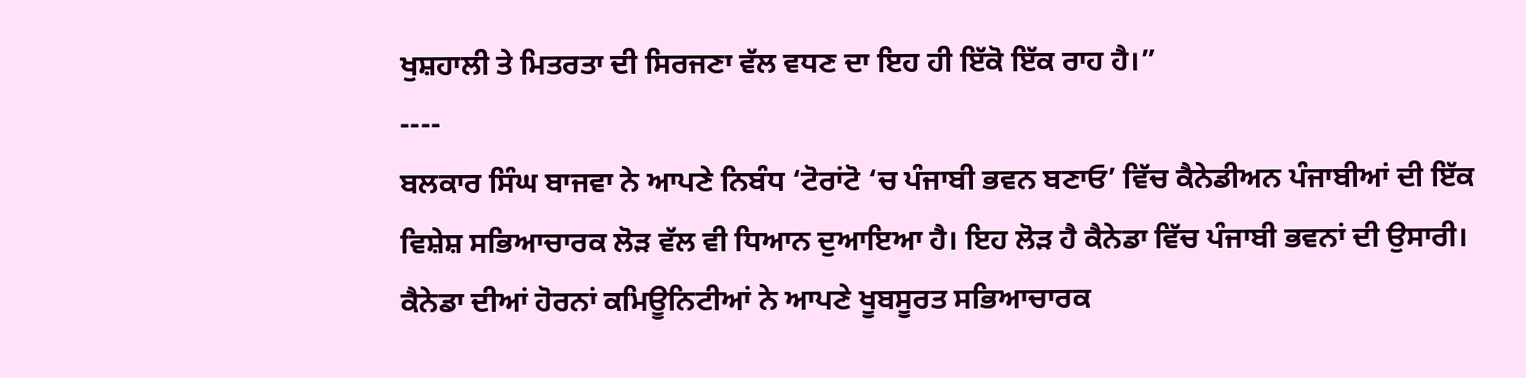ਖੁਸ਼ਹਾਲੀ ਤੇ ਮਿਤਰਤਾ ਦੀ ਸਿਰਜਣਾ ਵੱਲ ਵਧਣ ਦਾ ਇਹ ਹੀ ਇੱਕੋ ਇੱਕ ਰਾਹ ਹੈ।”
----
ਬਲਕਾਰ ਸਿੰਘ ਬਾਜਵਾ ਨੇ ਆਪਣੇ ਨਿਬੰਧ ‘ਟੋਰਾਂਟੋ ‘ਚ ਪੰਜਾਬੀ ਭਵਨ ਬਣਾਓ’ ਵਿੱਚ ਕੈਨੇਡੀਅਨ ਪੰਜਾਬੀਆਂ ਦੀ ਇੱਕ ਵਿਸ਼ੇਸ਼ ਸਭਿਆਚਾਰਕ ਲੋੜ ਵੱਲ ਵੀ ਧਿਆਨ ਦੁਆਇਆ ਹੈ। ਇਹ ਲੋੜ ਹੈ ਕੈਨੇਡਾ ਵਿੱਚ ਪੰਜਾਬੀ ਭਵਨਾਂ ਦੀ ਉਸਾਰੀ। ਕੈਨੇਡਾ ਦੀਆਂ ਹੋਰਨਾਂ ਕਮਿਊਨਿਟੀਆਂ ਨੇ ਆਪਣੇ ਖੂਬਸੂਰਤ ਸਭਿਆਚਾਰਕ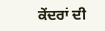ਕੇਂਦਰਾਂ ਦੀ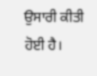ਉਸਾਰੀ ਕੀਤੀ ਹੋਈ ਹੈ।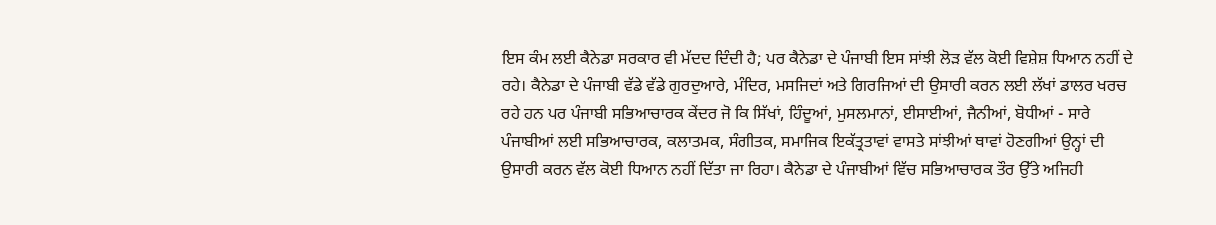ਇਸ ਕੰਮ ਲਈ ਕੈਨੇਡਾ ਸਰਕਾਰ ਵੀ ਮੱਦਦ ਦਿੰਦੀ ਹੈ; ਪਰ ਕੈਨੇਡਾ ਦੇ ਪੰਜਾਬੀ ਇਸ ਸਾਂਝੀ ਲੋੜ ਵੱਲ ਕੋਈ ਵਿਸ਼ੇਸ਼ ਧਿਆਨ ਨਹੀਂ ਦੇ ਰਹੇ। ਕੈਨੇਡਾ ਦੇ ਪੰਜਾਬੀ ਵੱਡੇ ਵੱਡੇ ਗੁਰਦੁਆਰੇ, ਮੰਦਿਰ, ਮਸਜਿਦਾਂ ਅਤੇ ਗਿਰਜਿਆਂ ਦੀ ਉਸਾਰੀ ਕਰਨ ਲਈ ਲੱਖਾਂ ਡਾਲਰ ਖਰਚ ਰਹੇ ਹਨ ਪਰ ਪੰਜਾਬੀ ਸਭਿਆਚਾਰਕ ਕੇਂਦਰ ਜੋ ਕਿ ਸਿੱਖਾਂ, ਹਿੰਦੂਆਂ, ਮੁਸਲਮਾਨਾਂ, ਈਸਾਈਆਂ, ਜੈਨੀਆਂ, ਬੋਧੀਆਂ - ਸਾਰੇ ਪੰਜਾਬੀਆਂ ਲਈ ਸਭਿਆਚਾਰਕ, ਕਲਾਤਮਕ, ਸੰਗੀਤਕ, ਸਮਾਜਿਕ ਇਕੱਤ੍ਰਤਾਵਾਂ ਵਾਸਤੇ ਸਾਂਝੀਆਂ ਥਾਵਾਂ ਹੋਣਗੀਆਂ ਉਨ੍ਹਾਂ ਦੀ ਉਸਾਰੀ ਕਰਨ ਵੱਲ ਕੋਈ ਧਿਆਨ ਨਹੀਂ ਦਿੱਤਾ ਜਾ ਰਿਹਾ। ਕੈਨੇਡਾ ਦੇ ਪੰਜਾਬੀਆਂ ਵਿੱਚ ਸਭਿਆਚਾਰਕ ਤੌਰ ਉੱਤੇ ਅਜਿਹੀ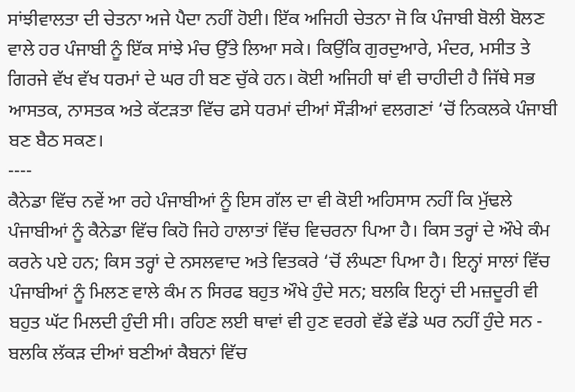ਸਾਂਝੀਵਾਲਤਾ ਦੀ ਚੇਤਨਾ ਅਜੇ ਪੈਦਾ ਨਹੀਂ ਹੋਈ। ਇੱਕ ਅਜਿਹੀ ਚੇਤਨਾ ਜੋ ਕਿ ਪੰਜਾਬੀ ਬੋਲੀ ਬੋਲਣ ਵਾਲੇ ਹਰ ਪੰਜਾਬੀ ਨੂੰ ਇੱਕ ਸਾਂਝੇ ਮੰਚ ਉੱਤੇ ਲਿਆ ਸਕੇ। ਕਿਉਂਕਿ ਗੁਰਦੁਆਰੇ, ਮੰਦਰ, ਮਸੀਤ ਤੇ ਗਿਰਜੇ ਵੱਖ ਵੱਖ ਧਰਮਾਂ ਦੇ ਘਰ ਹੀ ਬਣ ਚੁੱਕੇ ਹਨ। ਕੋਈ ਅਜਿਹੀ ਥਾਂ ਵੀ ਚਾਹੀਦੀ ਹੈ ਜਿੱਥੇ ਸਭ ਆਸਤਕ, ਨਾਸਤਕ ਅਤੇ ਕੱਟੜਤਾ ਵਿੱਚ ਫਸੇ ਧਰਮਾਂ ਦੀਆਂ ਸੌੜੀਆਂ ਵਲਗਣਾਂ ‘ਚੋਂ ਨਿਕਲਕੇ ਪੰਜਾਬੀ ਬਣ ਬੈਠ ਸਕਣ।
----
ਕੈਨੇਡਾ ਵਿੱਚ ਨਵੇਂ ਆ ਰਹੇ ਪੰਜਾਬੀਆਂ ਨੂੰ ਇਸ ਗੱਲ ਦਾ ਵੀ ਕੋਈ ਅਹਿਸਾਸ ਨਹੀਂ ਕਿ ਮੁੱਢਲੇ ਪੰਜਾਬੀਆਂ ਨੂੰ ਕੈਨੇਡਾ ਵਿੱਚ ਕਿਹੋ ਜਿਹੇ ਹਾਲਾਤਾਂ ਵਿੱਚ ਵਿਚਰਨਾ ਪਿਆ ਹੈ। ਕਿਸ ਤਰ੍ਹਾਂ ਦੇ ਔਖੇ ਕੰਮ ਕਰਨੇ ਪਏ ਹਨ; ਕਿਸ ਤਰ੍ਹਾਂ ਦੇ ਨਸਲਵਾਦ ਅਤੇ ਵਿਤਕਰੇ ‘ਚੋਂ ਲੰਘਣਾ ਪਿਆ ਹੈ। ਇਨ੍ਹਾਂ ਸਾਲਾਂ ਵਿੱਚ ਪੰਜਾਬੀਆਂ ਨੂੰ ਮਿਲਣ ਵਾਲੇ ਕੰਮ ਨ ਸਿਰਫ ਬਹੁਤ ਔਖੇ ਹੁੰਦੇ ਸਨ; ਬਲਕਿ ਇਨ੍ਹਾਂ ਦੀ ਮਜ਼ਦੂਰੀ ਵੀ ਬਹੁਤ ਘੱਟ ਮਿਲਦੀ ਹੁੰਦੀ ਸੀ। ਰਹਿਣ ਲਈ ਥਾਵਾਂ ਵੀ ਹੁਣ ਵਰਗੇ ਵੱਡੇ ਵੱਡੇ ਘਰ ਨਹੀਂ ਹੁੰਦੇ ਸਨ - ਬਲਕਿ ਲੱਕੜ ਦੀਆਂ ਬਣੀਆਂ ਕੈਬਨਾਂ ਵਿੱਚ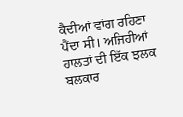ਕੈਦੀਆਂ ਵਾਂਗ ਰਹਿਣਾ ਪੈਂਦਾ ਸੀ। ਅਜਿਹੀਆਂ ਹਾਲਤਾਂ ਦੀ ਇੱਕ ਝਲਕ ਬਲਕਾਰ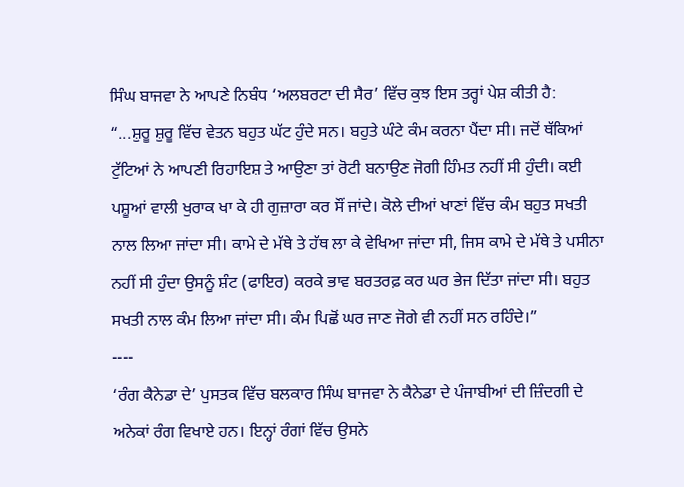ਸਿੰਘ ਬਾਜਵਾ ਨੇ ਆਪਣੇ ਨਿਬੰਧ ‘ਅਲਬਰਟਾ ਦੀ ਸੈਰ’ ਵਿੱਚ ਕੁਝ ਇਸ ਤਰ੍ਹਾਂ ਪੇਸ਼ ਕੀਤੀ ਹੈ:
“...ਸ਼ੁਰੂ ਸ਼ੁਰੂ ਵਿੱਚ ਵੇਤਨ ਬਹੁਤ ਘੱਟ ਹੁੰਦੇ ਸਨ। ਬਹੁਤੇ ਘੰਟੇ ਕੰਮ ਕਰਨਾ ਪੈਂਦਾ ਸੀ। ਜਦੋਂ ਥੱਕਿਆਂ ਟੁੱਟਿਆਂ ਨੇ ਆਪਣੀ ਰਿਹਾਇਸ਼ ਤੇ ਆਉਣਾ ਤਾਂ ਰੋਟੀ ਬਨਾਉਣ ਜੋਗੀ ਹਿੰਮਤ ਨਹੀਂ ਸੀ ਹੁੰਦੀ। ਕਈ ਪਸ਼ੂਆਂ ਵਾਲੀ ਖੁਰਾਕ ਖਾ ਕੇ ਹੀ ਗੁਜ਼ਾਰਾ ਕਰ ਸੌਂ ਜਾਂਦੇ। ਕੋਲੇ ਦੀਆਂ ਖਾਣਾਂ ਵਿੱਚ ਕੰਮ ਬਹੁਤ ਸਖਤੀ ਨਾਲ ਲਿਆ ਜਾਂਦਾ ਸੀ। ਕਾਮੇ ਦੇ ਮੱਥੇ ਤੇ ਹੱਥ ਲਾ ਕੇ ਵੇਖਿਆ ਜਾਂਦਾ ਸੀ, ਜਿਸ ਕਾਮੇ ਦੇ ਮੱਥੇ ਤੇ ਪਸੀਨਾ ਨਹੀਂ ਸੀ ਹੁੰਦਾ ਉਸਨੂੰ ਸ਼ੰਟ (ਫਾਇਰ) ਕਰਕੇ ਭਾਵ ਬਰਤਰਫ਼ ਕਰ ਘਰ ਭੇਜ ਦਿੱਤਾ ਜਾਂਦਾ ਸੀ। ਬਹੁਤ ਸਖਤੀ ਨਾਲ ਕੰਮ ਲਿਆ ਜਾਂਦਾ ਸੀ। ਕੰਮ ਪਿਛੋਂ ਘਰ ਜਾਣ ਜੋਗੇ ਵੀ ਨਹੀਂ ਸਨ ਰਹਿੰਦੇ।”
----
‘ਰੰਗ ਕੈਨੇਡਾ ਦੇ’ ਪੁਸਤਕ ਵਿੱਚ ਬਲਕਾਰ ਸਿੰਘ ਬਾਜਵਾ ਨੇ ਕੈਨੇਡਾ ਦੇ ਪੰਜਾਬੀਆਂ ਦੀ ਜ਼ਿੰਦਗੀ ਦੇ ਅਨੇਕਾਂ ਰੰਗ ਵਿਖਾਏ ਹਨ। ਇਨ੍ਹਾਂ ਰੰਗਾਂ ਵਿੱਚ ਉਸਨੇ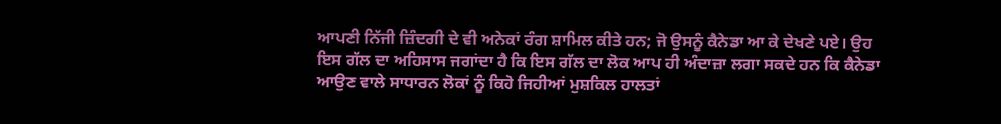ਆਪਣੀ ਨਿੱਜੀ ਜ਼ਿੰਦਗੀ ਦੇ ਵੀ ਅਨੇਕਾਂ ਰੰਗ ਸ਼ਾਮਿਲ ਕੀਤੇ ਹਨ; ਜੋ ਉਸਨੂੰ ਕੈਨੇਡਾ ਆ ਕੇ ਦੇਖਣੇ ਪਏ। ਉਹ ਇਸ ਗੱਲ ਦਾ ਅਹਿਸਾਸ ਜਗਾਂਦਾ ਹੈ ਕਿ ਇਸ ਗੱਲ ਦਾ ਲੋਕ ਆਪ ਹੀ ਅੰਦਾਜ਼ਾ ਲਗਾ ਸਕਦੇ ਹਨ ਕਿ ਕੈਨੇਡਾ ਆਉਣ ਵਾਲੇ ਸਾਧਾਰਨ ਲੋਕਾਂ ਨੂੰ ਕਿਹੋ ਜਿਹੀਆਂ ਮੁਸ਼ਕਿਲ ਹਾਲਤਾਂ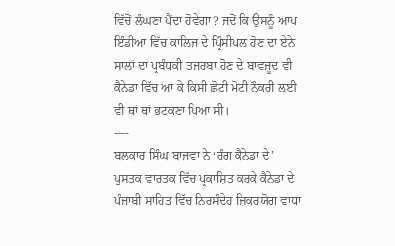ਵਿੱਚੋਂ ਲੰਘਣਾ ਪੈਂਦਾ ਹੋਵੇਗਾ? ਜਦੋਂ ਕਿ ਉਸਨੂੰ ਆਪ ਇੰਡੀਆ ਵਿੱਚ ਕਾਲਿਜ ਦੇ ਪ੍ਰਿੰਸੀਪਲ ਹੋਣ ਦਾ ਏਨੇ ਸਾਲਾਂ ਦਾ ਪ੍ਰਬੰਧਕੀ ਤਜਰਬਾ ਹੋਣ ਦੇ ਬਾਵਜੂਦ ਵੀ ਕੈਨੇਡਾ ਵਿੱਚ ਆ ਕੇ ਕਿਸੀ ਛੋਟੀ ਮੋਟੀ ਨੌਕਰੀ ਲਈ ਵੀ ਥਾਂ ਥਾਂ ਭਟਕਣਾ ਪਿਆ ਸੀ।
----
ਬਲਕਾਰ ਸਿੰਘ ਬਾਜਵਾ ਨੇ ‘ਰੰਗ ਕੈਨੇਡਾ ਦੇ’ ਪੁਸਤਕ ਵਾਰਤਕ ਵਿੱਚ ਪ੍ਰਕਾਸ਼ਿਤ ਕਰਕੇ ਕੈਨੇਡਾ ਦੇ ਪੰਜਾਬੀ ਸਾਹਿਤ ਵਿੱਚ ਨਿਰਸੰਦੇਹ ਜ਼ਿਕਰਯੋਗ ਵਾਧਾ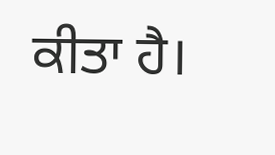ਕੀਤਾ ਹੈ।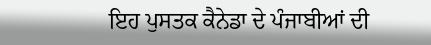ਇਹ ਪੁਸਤਕ ਕੈਨੇਡਾ ਦੇ ਪੰਜਾਬੀਆਂ ਦੀ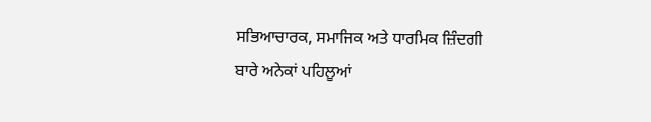ਸਭਿਆਚਾਰਕ, ਸਮਾਜਿਕ ਅਤੇ ਧਾਰਮਿਕ ਜ਼ਿੰਦਗੀ ਬਾਰੇ ਅਨੇਕਾਂ ਪਹਿਲੂਆਂ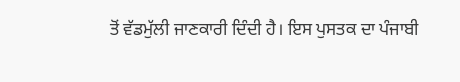ਤੋਂ ਵੱਡਮੁੱਲੀ ਜਾਣਕਾਰੀ ਦਿੰਦੀ ਹੈ। ਇਸ ਪੁਸਤਕ ਦਾ ਪੰਜਾਬੀ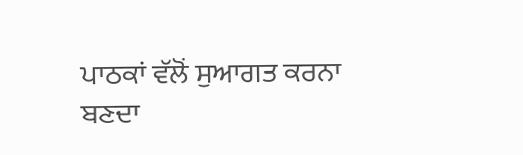ਪਾਠਕਾਂ ਵੱਲੋਂ ਸੁਆਗਤ ਕਰਨਾ ਬਣਦਾ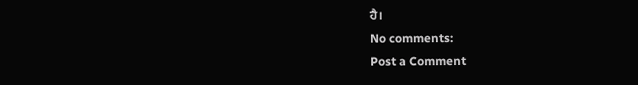ਹੈ।
No comments:
Post a Comment